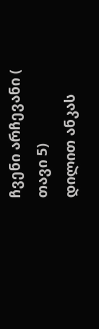ჩვენი არჩევანი ( თავი 5)
დილით ანკას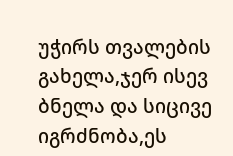უჭირს თვალების გახელა,ჯერ ისევ ბნელა და სიცივე იგრძნობა,ეს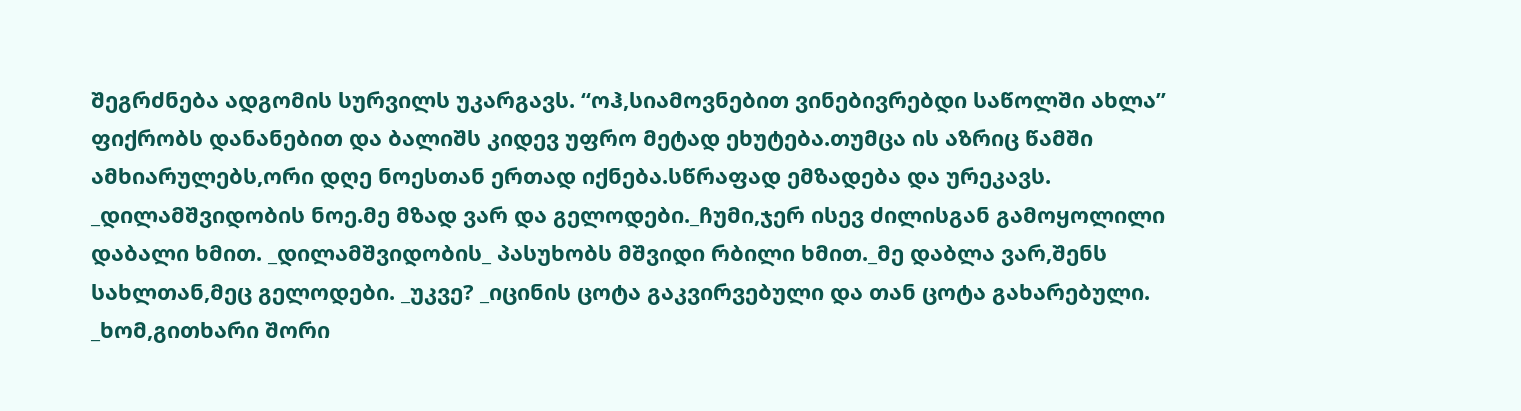შეგრძნება ადგომის სურვილს უკარგავს. “ოჰ,სიამოვნებით ვინებივრებდი საწოლში ახლა” ფიქრობს დანანებით და ბალიშს კიდევ უფრო მეტად ეხუტება.თუმცა ის აზრიც წამში ამხიარულებს,ორი დღე ნოესთან ერთად იქნება.სწრაფად ემზადება და ურეკავს. _დილამშვიდობის ნოე.მე მზად ვარ და გელოდები._ჩუმი,ჯერ ისევ ძილისგან გამოყოლილი დაბალი ხმით. _დილამშვიდობის_ პასუხობს მშვიდი რბილი ხმით._მე დაბლა ვარ,შენს სახლთან,მეც გელოდები. _უკვე? _იცინის ცოტა გაკვირვებული და თან ცოტა გახარებული. _ხომ,გითხარი შორი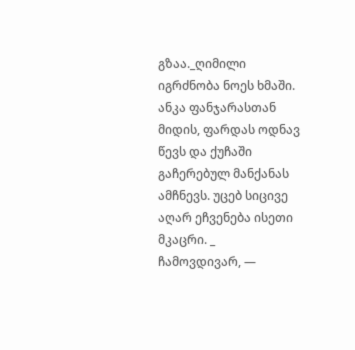გზაა._ღიმილი იგრძნობა ნოეს ხმაში. ანკა ფანჯარასთან მიდის, ფარდას ოდნავ წევს და ქუჩაში გაჩერებულ მანქანას ამჩნევს. უცებ სიცივე აღარ ეჩვენება ისეთი მკაცრი. _ ჩამოვდივარ, —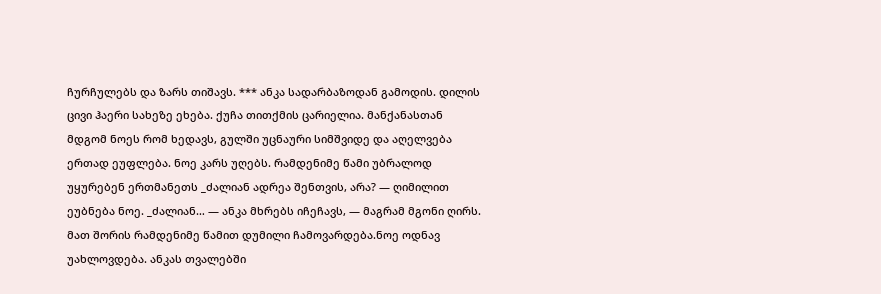ჩურჩულებს და ზარს თიშავს. *** ანკა სადარბაზოდან გამოდის. დილის ცივი ჰაერი სახეზე ეხება. ქუჩა თითქმის ცარიელია. მანქანასთან მდგომ ნოეს რომ ხედავს, გულში უცნაური სიმშვიდე და აღელვება ერთად ეუფლება. ნოე კარს უღებს. რამდენიმე წამი უბრალოდ უყურებენ ერთმანეთს _ძალიან ადრეა შენთვის, არა? — ღიმილით ეუბნება ნოე. _ძალიან… — ანკა მხრებს იჩეჩავს, — მაგრამ მგონი ღირს. მათ შორის რამდენიმე წამით დუმილი ჩამოვარდება.ნოე ოდნავ უახლოვდება. ანკას თვალებში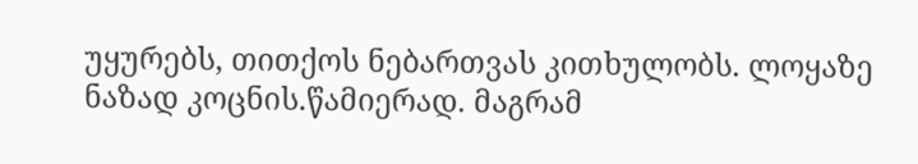უყურებს, თითქოს ნებართვას კითხულობს. ლოყაზე ნაზად კოცნის.წამიერად. მაგრამ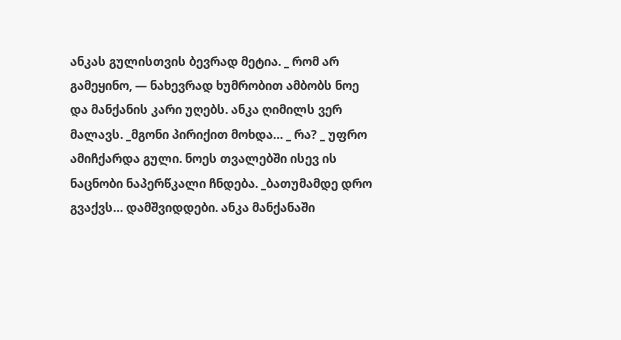ანკას გულისთვის ბევრად მეტია. _ რომ არ გამეყინო, — ნახევრად ხუმრობით ამბობს ნოე და მანქანის კარი უღებს. ანკა ღიმილს ვერ მალავს. _მგონი პირიქით მოხდა… _ რა? _ უფრო ამიჩქარდა გული. ნოეს თვალებში ისევ ის ნაცნობი ნაპერწკალი ჩნდება. _ბათუმამდე დრო გვაქვს… დამშვიდდები. ანკა მანქანაში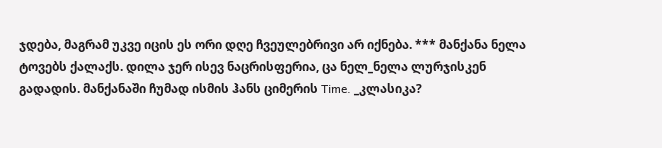ჯდება, მაგრამ უკვე იცის ეს ორი დღე ჩვეულებრივი არ იქნება. *** მანქანა ნელა ტოვებს ქალაქს. დილა ჯერ ისევ ნაცრისფერია, ცა ნელ_ნელა ლურჯისკენ გადადის. მანქანაში ჩუმად ისმის ჰანს ციმერის Time. _კლასიკა?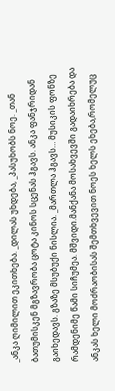_ანკა ღიმილით ეკითხება. _დილას უხდება, _პასუხობს ნოე. _თან ბათუმისკენ მგზავრობა ცოტა კინოს სცენას ჰგავს. ანკა ფანჯრიდან გაიხედავს. გზაზე მსუბუქი ნისლია. _მართლა ჰგავს… მუსიკის ფონზე რამდენიმე წამი სიჩუმეა. მშვიდი.მანქანა მოსახვევში გადაიხრება და ანკას ხელი მოძრაობისას შემთხვევით ნოეს ხელს ეხება,რომელუც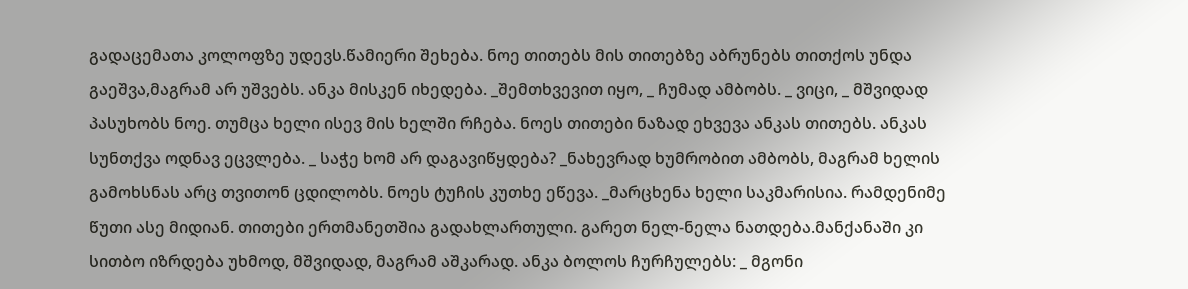გადაცემათა კოლოფზე უდევს.წამიერი შეხება. ნოე თითებს მის თითებზე აბრუნებს თითქოს უნდა გაეშვა,მაგრამ არ უშვებს. ანკა მისკენ იხედება. _შემთხვევით იყო, _ ჩუმად ამბობს. _ ვიცი, _ მშვიდად პასუხობს ნოე. თუმცა ხელი ისევ მის ხელში რჩება. ნოეს თითები ნაზად ეხვევა ანკას თითებს. ანკას სუნთქვა ოდნავ ეცვლება. _ საჭე ხომ არ დაგავიწყდება? _ნახევრად ხუმრობით ამბობს, მაგრამ ხელის გამოხსნას არც თვითონ ცდილობს. ნოეს ტუჩის კუთხე ეწევა. _მარცხენა ხელი საკმარისია. რამდენიმე წუთი ასე მიდიან. თითები ერთმანეთშია გადახლართული. გარეთ ნელ-ნელა ნათდება.მანქანაში კი სითბო იზრდება უხმოდ, მშვიდად, მაგრამ აშკარად. ანკა ბოლოს ჩურჩულებს: _ მგონი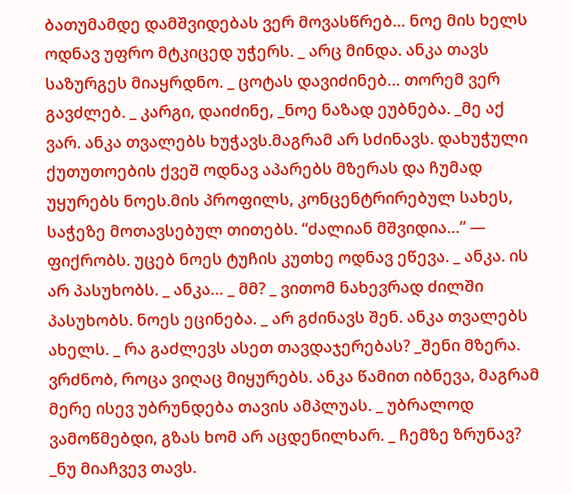ბათუმამდე დამშვიდებას ვერ მოვასწრებ… ნოე მის ხელს ოდნავ უფრო მტკიცედ უჭერს. _ არც მინდა. ანკა თავს საზურგეს მიაყრდნო. _ ცოტას დავიძინებ… თორემ ვერ გავძლებ. _ კარგი, დაიძინე, _ნოე ნაზად ეუბნება. _მე აქ ვარ. ანკა თვალებს ხუჭავს.მაგრამ არ სძინავს. დახუჭული ქუთუთოების ქვეშ ოდნავ აპარებს მზერას და ჩუმად უყურებს ნოეს.მის პროფილს, კონცენტრირებულ სახეს, საჭეზე მოთავსებულ თითებს. “ძალიან მშვიდია…” — ფიქრობს. უცებ ნოეს ტუჩის კუთხე ოდნავ ეწევა. _ ანკა. ის არ პასუხობს. _ ანკა… _ მმ? _ ვითომ ნახევრად ძილში პასუხობს. ნოეს ეცინება. _ არ გძინავს შენ. ანკა თვალებს ახელს. _ რა გაძლევს ასეთ თავდაჯერებას? _შენი მზერა. ვრძნობ, როცა ვიღაც მიყურებს. ანკა წამით იბნევა, მაგრამ მერე ისევ უბრუნდება თავის ამპლუას. _ უბრალოდ ვამოწმებდი, გზას ხომ არ აცდენილხარ. _ ჩემზე ზრუნავ? _ნუ მიაჩვევ თავს.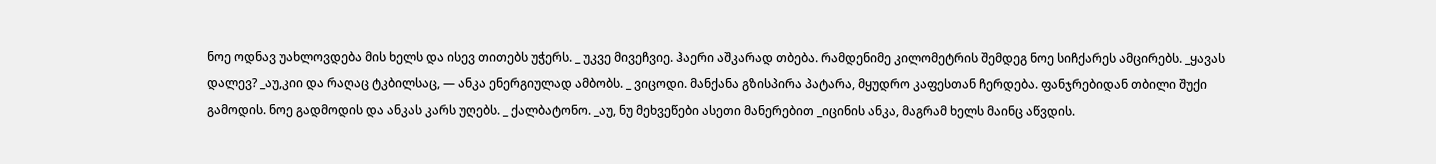ნოე ოდნავ უახლოვდება მის ხელს და ისევ თითებს უჭერს. _ უკვე მივეჩვიე. ჰაერი აშკარად თბება. რამდენიმე კილომეტრის შემდეგ ნოე სიჩქარეს ამცირებს. _ყავას დალევ? _აუ,კიი და რაღაც ტკბილსაც, — ანკა ენერგიულად ამბობს. _ ვიცოდი. მანქანა გზისპირა პატარა, მყუდრო კაფესთან ჩერდება. ფანჯრებიდან თბილი შუქი გამოდის. ნოე გადმოდის და ანკას კარს უღებს. _ ქალბატონო. _აუ, ნუ მეხვეწები ასეთი მანერებით _იცინის ანკა, მაგრამ ხელს მაინც აწვდის.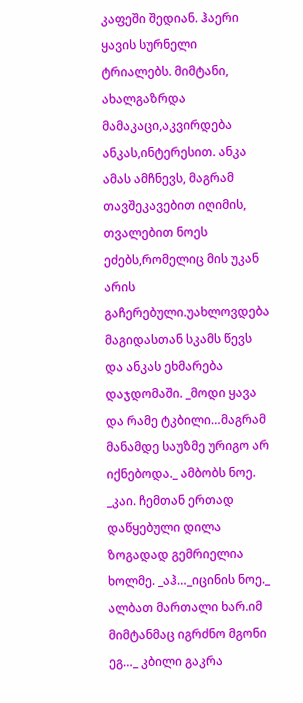კაფეში შედიან. ჰაერი ყავის სურნელი ტრიალებს. მიმტანი, ახალგაზრდა მამაკაცი,აკვირდება ანკას,ინტერესით. ანკა ამას ამჩნევს, მაგრამ თავშეკავებით იღიმის, თვალებით ნოეს ეძებს,რომელიც მის უკან არის გაჩერებული.უახლოვდება მაგიდასთან სკამს წევს და ანკას ეხმარება დაჯდომაში. _მოდი ყავა და რამე ტკბილი…მაგრამ მანამდე საუზმე ურიგო არ იქნებოდა._ ამბობს ნოე. _კაი. ჩემთან ერთად დაწყებული დილა ზოგადად გემრიელია ხოლმე. _აჰ…_იცინის ნოე._ ალბათ მართალი ხარ.იმ მიმტანმაც იგრძნო მგონი ეგ…_ კბილი გაკრა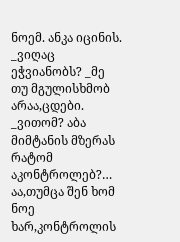ნოემ. ანკა იცინის. _ვიღაც ეჭვიანობს? _მე თუ მგულისხმობ არაა,ცდები. _ვითომ? აბა მიმტანის მზერას რატომ აკონტროლებ?… აა,თუმცა შენ ხომ ნოე ხარ,კონტროლის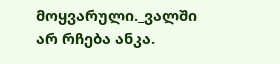მოყვარული._ვალში არ რჩება ანკა.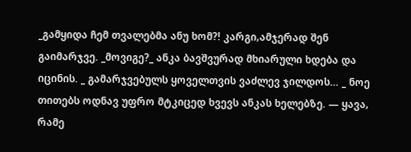_გამყიდა ჩემ თვალებმა ანუ ხომ?! კარგი,ამჯერად შენ გაიმარჯვე. _მოვიგე?_ ანკა ბავშვურად მხიარული ხდება და იცინის. _ გამარჯვებულს ყოველთვის ვაძლევ ჯილდოს… _ ნოე თითებს ოდნავ უფრო მტკიცედ ხვევს ანკას ხელებზე. — ყავა, რამე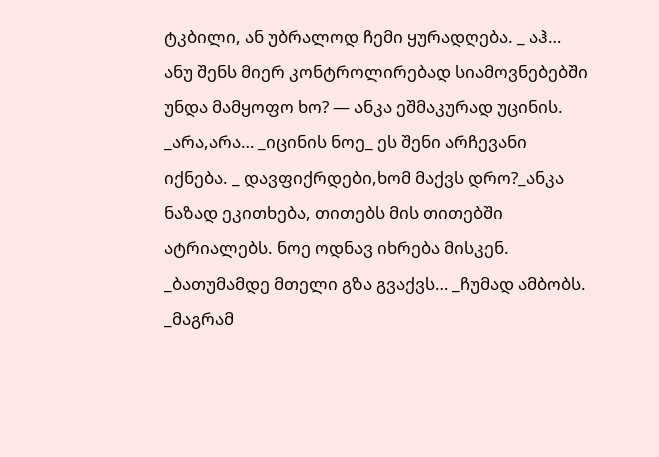ტკბილი, ან უბრალოდ ჩემი ყურადღება. _ აჰ… ანუ შენს მიერ კონტროლირებად სიამოვნებებში უნდა მამყოფო ხო? — ანკა ეშმაკურად უცინის. _არა,არა… _იცინის ნოე_ ეს შენი არჩევანი იქნება. _ დავფიქრდები,ხომ მაქვს დრო?_ანკა ნაზად ეკითხება, თითებს მის თითებში ატრიალებს. ნოე ოდნავ იხრება მისკენ. _ბათუმამდე მთელი გზა გვაქვს… _ჩუმად ამბობს. _მაგრამ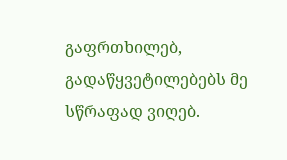გაფრთხილებ, გადაწყვეტილებებს მე სწრაფად ვიღებ.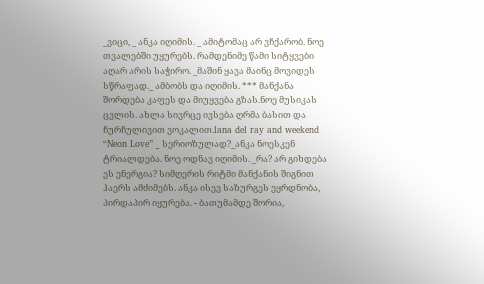_ვიცი, _ ანკა იღიმის. _ ამიტომაც არ ვჩქარობ. ნოე თვალებში უყურებს. რამდენიმე წამი სიტყვები აღარ არის საჭირო. _მაშინ ყავა მაინც მოვიდეს სწრაფად._ ამბობს და იღიმის. *** მანქანა შორდება კაფეს და მიუყვება გზას.ნოე მუსიკას ცვლის. ახლა სივრცე ივსება ღრმა ბასით და ჩურჩულივით ვოკალით.lana del ray and weekend “Neon Love” _ სერიოზულად?_ანკა ნოესკენ ტრიალდება. ნოე ოდნავ იღიმის. _რა? არ გიხდება ეს ენერგია? სიმღერის რიტმი მანქანის შიგნით ჰაერს ამძიმებს. ანკა ისევ საზურგეს ეყრდნობა, პირდაპირ იყურება. - ბათუმამდე შორია,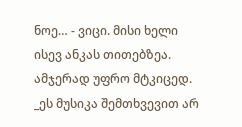ნოე… - ვიცი. მისი ხელი ისევ ანკას თითებზეა. ამჯერად უფრო მტკიცედ. _ეს მუსიკა შემთხვევით არ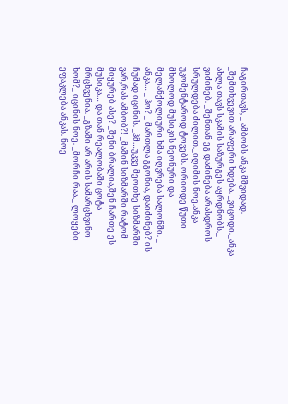ჩაგირთავს, _ ამბობს ანკა მშვიდად. _შემთხვევით არაფერი ხდება. _ვიცოდი._ანკა ახლა თავს სკამის საზურგეს აყრდნობს._ ვიძინებ. _შენთან ეგ დაძინება არასდროს სრულდება ძილით._იღიმის ნოე.ანკა უკომენტაროდ ტოვებს. ორიოდე წუთი მხოლოდ მუსიკის ნეონური და მელანქოლიური ხმა იღვრება სალონში. _ ანკა… _ ჰო? _ მართლა გგონია, დაიძინებ? ის ჩუმად იცინის. _ჰმ…უკვე მეოთხე სიზმარში ვარ,რას ამბობ?! _მაშინ სიზმარში რატომ მიყურებ ასე? _შენი ბრალია,შენ ჩართე ეს მუსიკა… და თან რეალობაში ცოტა მრცხვენია. _გზაში არ არის სამარცხვინო ხომ?_ იცინის ნოე. _მორჩი რაა._ ლოყები ეფაკლება ანკას. ნოე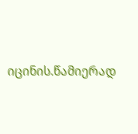იცინის.წამიერად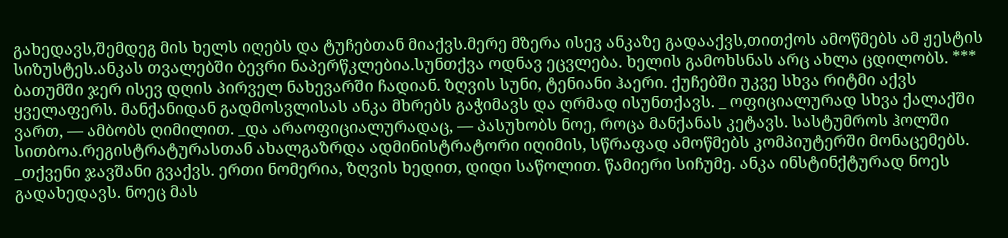გახედავს,შემდეგ მის ხელს იღებს და ტუჩებთან მიაქვს.მერე მზერა ისევ ანკაზე გადააქვს,თითქოს ამოწმებს ამ ჟესტის სიზუსტეს.ანკას თვალებში ბევრი ნაპერწკლებია.სუნთქვა ოდნავ ეცვლება. ხელის გამოხსნას არც ახლა ცდილობს. *** ბათუმში ჯერ ისევ დღის პირველ ნახევარში ჩადიან. ზღვის სუნი, ტენიანი ჰაერი. ქუჩებში უკვე სხვა რიტმი აქვს ყველაფერს. მანქანიდან გადმოსვლისას ანკა მხრებს გაჭიმავს და ღრმად ისუნთქავს. _ ოფიციალურად სხვა ქალაქში ვართ, — ამბობს ღიმილით. _და არაოფიციალურადაც, — პასუხობს ნოე, როცა მანქანას კეტავს. სასტუმროს ჰოლში სითბოა.რეგისტრატურასთან ახალგაზრდა ადმინისტრატორი იღიმის, სწრაფად ამოწმებს კომპიუტერში მონაცემებს. _თქვენი ჯავშანი გვაქვს. ერთი ნომერია, ზღვის ხედით, დიდი საწოლით. წამიერი სიჩუმე. ანკა ინსტინქტურად ნოეს გადახედავს. ნოეც მას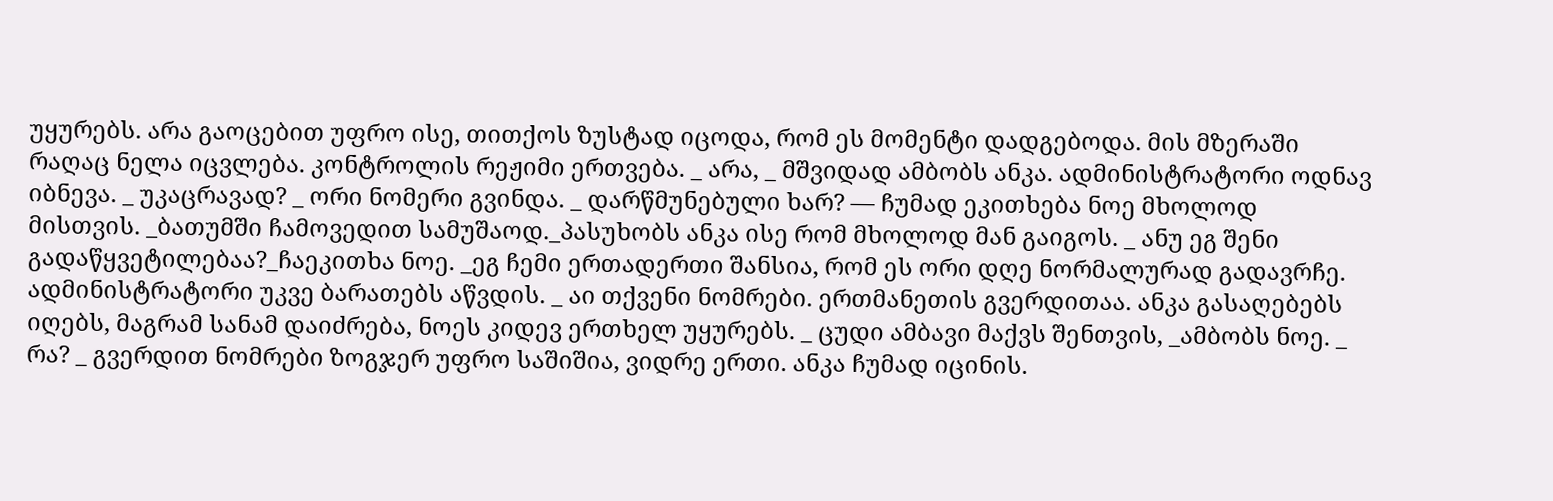უყურებს. არა გაოცებით უფრო ისე, თითქოს ზუსტად იცოდა, რომ ეს მომენტი დადგებოდა. მის მზერაში რაღაც ნელა იცვლება. კონტროლის რეჟიმი ერთვება. _ არა, _ მშვიდად ამბობს ანკა. ადმინისტრატორი ოდნავ იბნევა. _ უკაცრავად? _ ორი ნომერი გვინდა. _ დარწმუნებული ხარ? — ჩუმად ეკითხება ნოე მხოლოდ მისთვის. _ბათუმში ჩამოვედით სამუშაოდ._პასუხობს ანკა ისე რომ მხოლოდ მან გაიგოს. _ ანუ ეგ შენი გადაწყვეტილებაა?_ჩაეკითხა ნოე. _ეგ ჩემი ერთადერთი შანსია, რომ ეს ორი დღე ნორმალურად გადავრჩე. ადმინისტრატორი უკვე ბარათებს აწვდის. _ აი თქვენი ნომრები. ერთმანეთის გვერდითაა. ანკა გასაღებებს იღებს, მაგრამ სანამ დაიძრება, ნოეს კიდევ ერთხელ უყურებს. _ ცუდი ამბავი მაქვს შენთვის, _ამბობს ნოე. _ რა? _ გვერდით ნომრები ზოგჯერ უფრო საშიშია, ვიდრე ერთი. ანკა ჩუმად იცინის.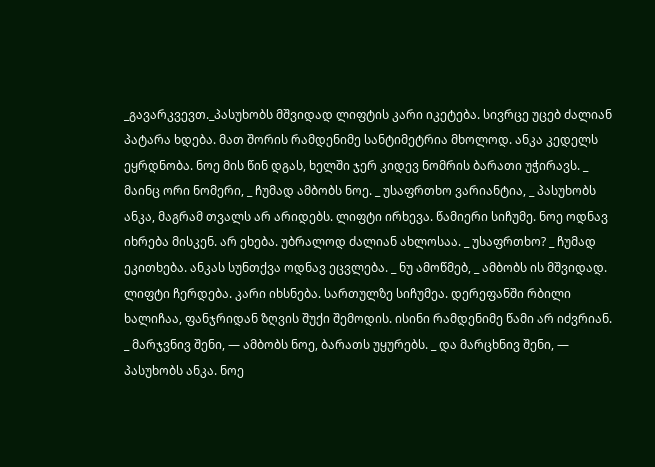_გავარკვევთ._პასუხობს მშვიდად ლიფტის კარი იკეტება. სივრცე უცებ ძალიან პატარა ხდება. მათ შორის რამდენიმე სანტიმეტრია მხოლოდ. ანკა კედელს ეყრდნობა. ნოე მის წინ დგას, ხელში ჯერ კიდევ ნომრის ბარათი უჭირავს. _ მაინც ორი ნომერი, _ ჩუმად ამბობს ნოე. _ უსაფრთხო ვარიანტია, _ პასუხობს ანკა, მაგრამ თვალს არ არიდებს. ლიფტი ირხევა. წამიერი სიჩუმე. ნოე ოდნავ იხრება მისკენ. არ ეხება. უბრალოდ ძალიან ახლოსაა. _ უსაფრთხო? _ ჩუმად ეკითხება. ანკას სუნთქვა ოდნავ ეცვლება. _ ნუ ამოწმებ, _ ამბობს ის მშვიდად. ლიფტი ჩერდება. კარი იხსნება. სართულზე სიჩუმეა. დერეფანში რბილი ხალიჩაა, ფანჯრიდან ზღვის შუქი შემოდის. ისინი რამდენიმე წამი არ იძვრიან. _ მარჯვნივ შენი, — ამბობს ნოე, ბარათს უყურებს. _ და მარცხნივ შენი, — პასუხობს ანკა. ნოე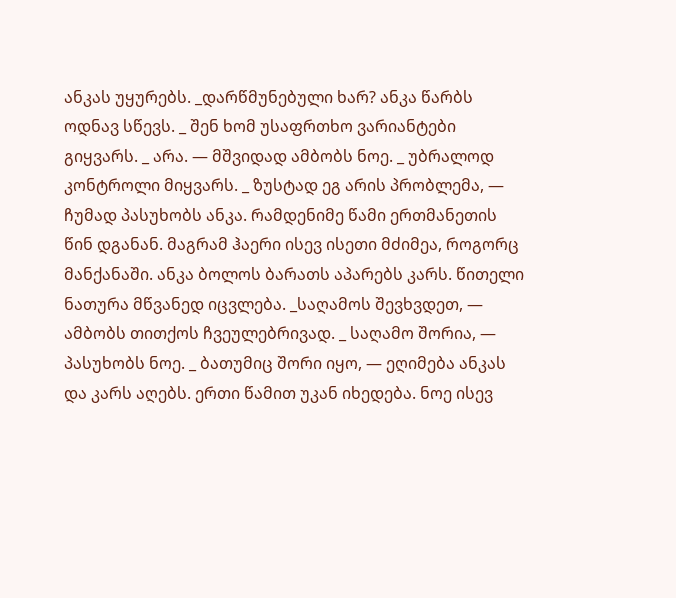ანკას უყურებს. _დარწმუნებული ხარ? ანკა წარბს ოდნავ სწევს. _ შენ ხომ უსაფრთხო ვარიანტები გიყვარს. _ არა. — მშვიდად ამბობს ნოე. _ უბრალოდ კონტროლი მიყვარს. _ ზუსტად ეგ არის პრობლემა, — ჩუმად პასუხობს ანკა. რამდენიმე წამი ერთმანეთის წინ დგანან. მაგრამ ჰაერი ისევ ისეთი მძიმეა, როგორც მანქანაში. ანკა ბოლოს ბარათს აპარებს კარს. წითელი ნათურა მწვანედ იცვლება. _საღამოს შევხვდეთ, — ამბობს თითქოს ჩვეულებრივად. _ საღამო შორია, — პასუხობს ნოე. _ ბათუმიც შორი იყო, — ეღიმება ანკას და კარს აღებს. ერთი წამით უკან იხედება. ნოე ისევ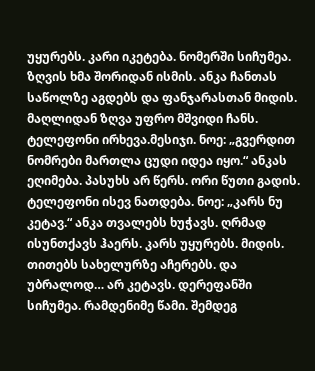უყურებს. კარი იკეტება. ნომერში სიჩუმეა. ზღვის ხმა შორიდან ისმის. ანკა ჩანთას საწოლზე აგდებს და ფანჯარასთან მიდის. მაღლიდან ზღვა უფრო მშვიდი ჩანს. ტელეფონი ირხევა.მესიჯი. ნოე: „გვერდით ნომრები მართლა ცუდი იდეა იყო.“ ანკას ეღიმება. პასუხს არ წერს. ორი წუთი გადის. ტელეფონი ისევ ნათდება. ნოე: „კარს ნუ კეტავ.“ ანკა თვალებს ხუჭავს. ღრმად ისუნთქავს ჰაერს. კარს უყურებს. მიდის. თითებს სახელურზე აჩერებს. და უბრალოდ… არ კეტავს. დერეფანში სიჩუმეა. რამდენიმე წამი. შემდეგ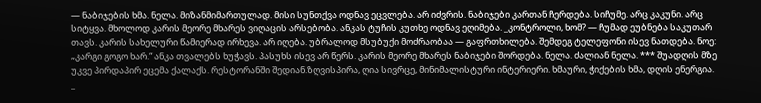— ნაბიჯების ხმა. ნელა. მიზანმიმართულად. მისი სუნთქვა ოდნავ ეცვლება. არ იძვრის. ნაბიჯები კართან ჩერდება. სიჩუმე. არც კაკუნი. არც სიტყვა. მხოლოდ კარის მეორე მხარეს ვიღაცის არსებობა. ანკას ტუჩის კუთხე ოდნავ ეღიმება. _კონტროლი, ხომ? — ჩუმად ეუბნება საკუთარ თავს. კარის სახელური წამიერად ირხევა. არ იღება. უბრალოდ მსუბუქი მოძრაობაა — გაფრთხილება. შემდეგ ტელეფონი ისევ ნათდება. ნოე: „კარგი გოგო ხარ.“ ანკა თვალებს ხუჭავს. პასუხს ისევ არ წერს. კარის მეორე მხარეს ნაბიჯები შორდება. ნელა. ძალიან ნელა. *** შუადღის მზე უკვე პირდაპირ ეცემა ქალაქს. რესტორანში შედიან.ზღვისპირა, ღია სივრცე, მინიმალისტური ინტერიერი. ხმაური, ჭიქების ხმა, დღის ენერგია. _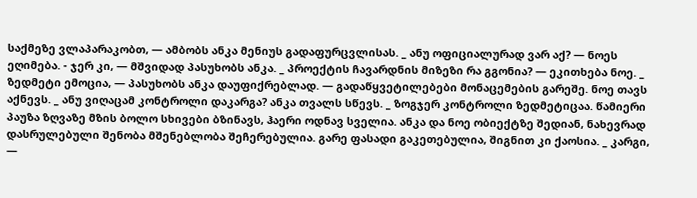საქმეზე ვლაპარაკობთ, — ამბობს ანკა მენიუს გადაფურცვლისას. _ ანუ ოფიციალურად ვარ აქ? — ნოეს ეღიმება. - ჯერ კი, — მშვიდად პასუხობს ანკა. _ პროექტის ჩავარდნის მიზეზი რა გგონია? — ეკითხება ნოე. _ ზედმეტი ემოცია, — პასუხობს ანკა დაუფიქრებლად. — გადაწყვეტილებები მონაცემების გარეშე. ნოე თავს აქნევს. _ ანუ ვიღაცამ კონტროლი დაკარგა? ანკა თვალს სწევს. _ ზოგჯერ კონტროლი ზედმეტიცაა. წამიერი პაუზა ზღვაზე მზის ბოლო სხივები ბზინავს, ჰაერი ოდნავ სველია. ანკა და ნოე ობიექტზე შედიან, ნახევრად დასრულებული შენობა მშენებლობა შეჩერებულია. გარე ფასადი გაკეთებულია, შიგნით კი ქაოსია. _ კარგი, —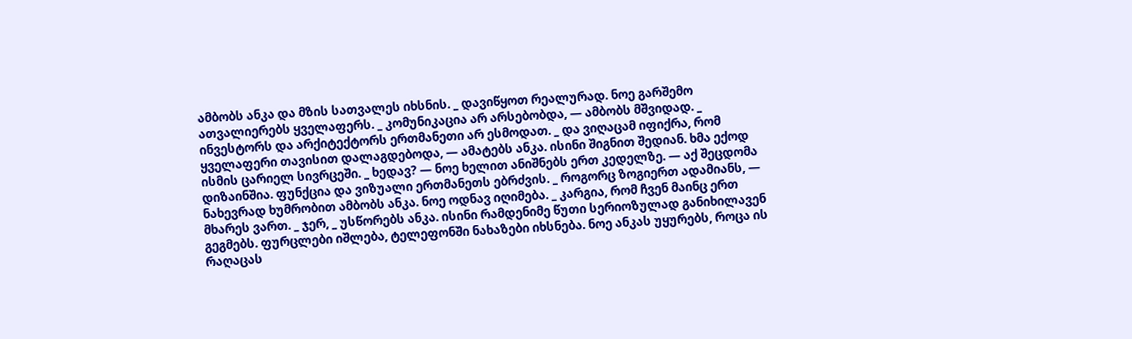ამბობს ანკა და მზის სათვალეს იხსნის. _ დავიწყოთ რეალურად. ნოე გარშემო ათვალიერებს ყველაფერს. _ კომუნიკაცია არ არსებობდა, — ამბობს მშვიდად. _ ინვესტორს და არქიტექტორს ერთმანეთი არ ესმოდათ. _ და ვიღაცამ იფიქრა, რომ ყველაფერი თავისით დალაგდებოდა, — ამატებს ანკა. ისინი შიგნით შედიან. ხმა ექოდ ისმის ცარიელ სივრცეში. _ ხედავ? — ნოე ხელით ანიშნებს ერთ კედელზე. — აქ შეცდომა დიზაინშია. ფუნქცია და ვიზუალი ერთმანეთს ებრძვის. _ როგორც ზოგიერთ ადამიანს, — ნახევრად ხუმრობით ამბობს ანკა. ნოე ოდნავ იღიმება. _ კარგია, რომ ჩვენ მაინც ერთ მხარეს ვართ. _ ჯერ, _ უსწორებს ანკა. ისინი რამდენიმე წუთი სერიოზულად განიხილავენ გეგმებს. ფურცლები იშლება, ტელეფონში ნახაზები იხსნება. ნოე ანკას უყურებს, როცა ის რაღაცას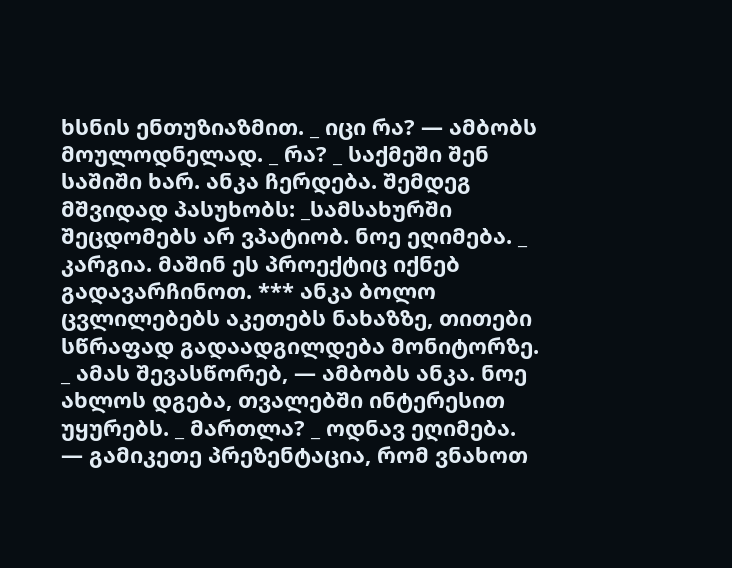ხსნის ენთუზიაზმით. _ იცი რა? — ამბობს მოულოდნელად. _ რა? _ საქმეში შენ საშიში ხარ. ანკა ჩერდება. შემდეგ მშვიდად პასუხობს: _სამსახურში შეცდომებს არ ვპატიობ. ნოე ეღიმება. _ კარგია. მაშინ ეს პროექტიც იქნებ გადავარჩინოთ. *** ანკა ბოლო ცვლილებებს აკეთებს ნახაზზე, თითები სწრაფად გადაადგილდება მონიტორზე. _ ამას შევასწორებ, — ამბობს ანკა. ნოე ახლოს დგება, თვალებში ინტერესით უყურებს. _ მართლა? _ ოდნავ ეღიმება. — გამიკეთე პრეზენტაცია, რომ ვნახოთ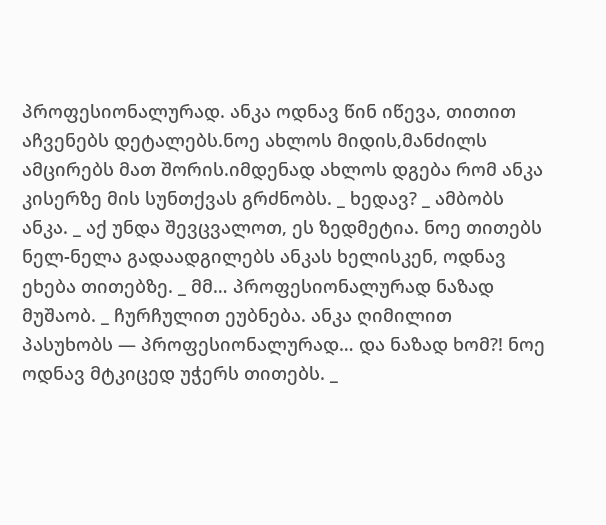პროფესიონალურად. ანკა ოდნავ წინ იწევა, თითით აჩვენებს დეტალებს.ნოე ახლოს მიდის,მანძილს ამცირებს მათ შორის.იმდენად ახლოს დგება რომ ანკა კისერზე მის სუნთქვას გრძნობს. _ ხედავ? _ ამბობს ანკა. _ აქ უნდა შევცვალოთ, ეს ზედმეტია. ნოე თითებს ნელ-ნელა გადაადგილებს ანკას ხელისკენ, ოდნავ ეხება თითებზე. _ მმ… პროფესიონალურად ნაზად მუშაობ. _ ჩურჩულით ეუბნება. ანკა ღიმილით პასუხობს — პროფესიონალურად… და ნაზად ხომ?! ნოე ოდნავ მტკიცედ უჭერს თითებს. _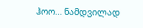ჰოო… ნამდვილად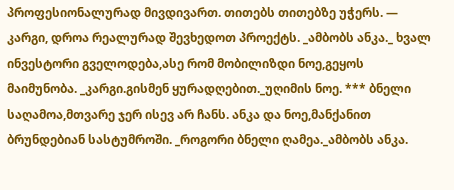პროფესიონალურად მივდივართ. თითებს თითებზე უჭერს. — კარგი, დროა რეალურად შევხედოთ პროექტს. _ამბობს ანკა._ ხვალ ინვესტორი გველოდება,ასე რომ მობილიზდი ნოე,გეყოს მაიმუნობა. _კარგი.გისმენ ყურადღებით._უღიმის ნოე. *** ბნელი საღამოა,მთვარე ჯერ ისევ არ ჩანს. ანკა და ნოე,მანქანით ბრუნდებიან სასტუმროში. _როგორი ბნელი ღამეა._ამბობს ანკა.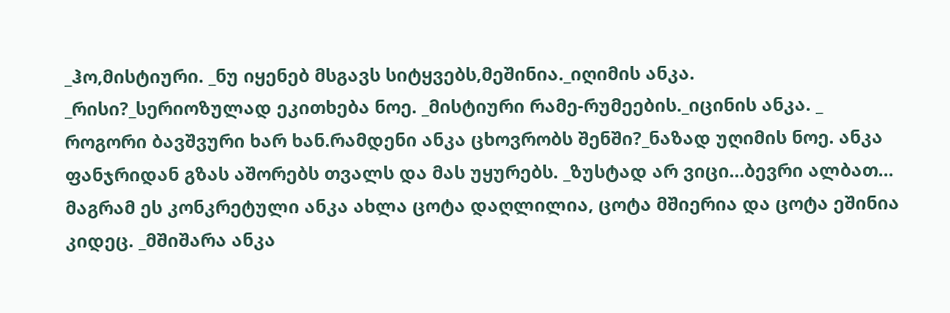_ჰო,მისტიური. _ნუ იყენებ მსგავს სიტყვებს,მეშინია._იღიმის ანკა. _რისი?_სერიოზულად ეკითხება ნოე. _მისტიური რამე-რუმეების._იცინის ანკა. _ როგორი ბავშვური ხარ ხან.რამდენი ანკა ცხოვრობს შენში?_ნაზად უღიმის ნოე. ანკა ფანჯრიდან გზას აშორებს თვალს და მას უყურებს. _ზუსტად არ ვიცი…ბევრი ალბათ… მაგრამ ეს კონკრეტული ანკა ახლა ცოტა დაღლილია, ცოტა მშიერია და ცოტა ეშინია კიდეც. _მშიშარა ანკა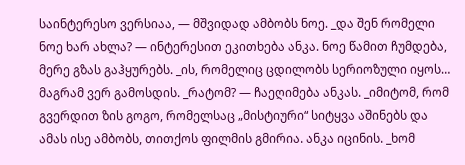საინტერესო ვერსიაა, — მშვიდად ამბობს ნოე. _და შენ რომელი ნოე ხარ ახლა? — ინტერესით ეკითხება ანკა. ნოე წამით ჩუმდება, მერე გზას გაჰყურებს. _ის, რომელიც ცდილობს სერიოზული იყოს… მაგრამ ვერ გამოსდის. _რატომ? — ჩაეღიმება ანკას. _იმიტომ, რომ გვერდით ზის გოგო, რომელსაც „მისტიური“ სიტყვა აშინებს და ამას ისე ამბობს, თითქოს ფილმის გმირია. ანკა იცინის. _ხომ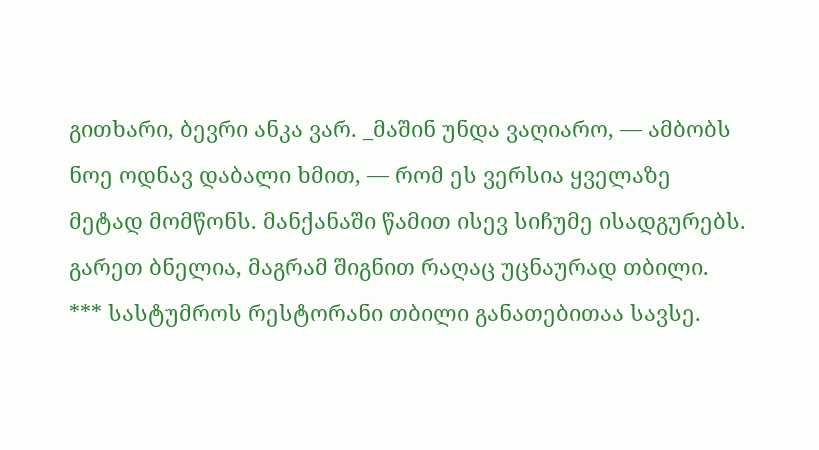გითხარი, ბევრი ანკა ვარ. _მაშინ უნდა ვაღიარო, — ამბობს ნოე ოდნავ დაბალი ხმით, — რომ ეს ვერსია ყველაზე მეტად მომწონს. მანქანაში წამით ისევ სიჩუმე ისადგურებს. გარეთ ბნელია, მაგრამ შიგნით რაღაც უცნაურად თბილი. *** სასტუმროს რესტორანი თბილი განათებითაა სავსე.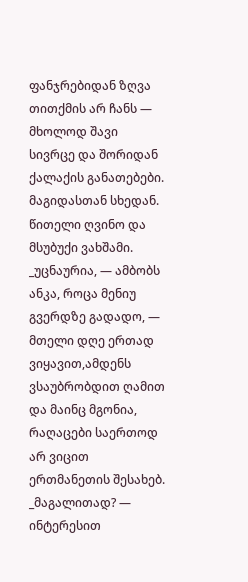ფანჯრებიდან ზღვა თითქმის არ ჩანს — მხოლოდ შავი სივრცე და შორიდან ქალაქის განათებები. მაგიდასთან სხედან. წითელი ღვინო და მსუბუქი ვახშამი. _უცნაურია, — ამბობს ანკა, როცა მენიუ გვერდზე გადადო, — მთელი დღე ერთად ვიყავით,ამდენს ვსაუბრობდით ღამით და მაინც მგონია, რაღაცები საერთოდ არ ვიცით ერთმანეთის შესახებ. _მაგალითად? — ინტერესით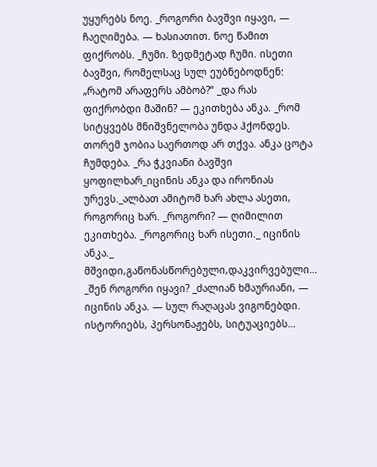უყურებს ნოე. _როგორი ბავშვი იყავი, — ჩაეღიმება. — ხასიათით. ნოე წამით ფიქრობს. _ჩუმი. ზედმეტად ჩუმი. ისეთი ბავშვი, რომელსაც სულ ეუბნებოდნენ: „რატომ არაფერს ამბობ?“ _და რას ფიქრობდი მაშინ? — ეკითხება ანკა. _რომ სიტყვებს მნიშვნელობა უნდა ჰქონდეს. თორემ ჯობია საერთოდ არ თქვა. ანკა ცოტა ჩუმდება. _რა ჭკვიანი ბავშვი ყოფილხარ_იცინის ანკა და ირონიას ურევს._ალბათ ამიტომ ხარ ახლა ასეთი, როგორიც ხარ. _როგორი? — ღიმილით ეკითხება. _როგორიც ხარ ისეთი._ იცინის ანკა._ მშვიდი,გაწონასწორებული,დაკვირვებული… _შენ როგორი იყავი? _ძალიან ხმაურიანი, — იცინის ანკა. — სულ რაღაცას ვიგონებდი. ისტორიებს, პერსონაჟებს, სიტუაციებს…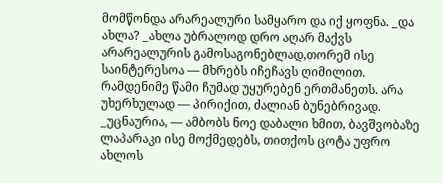მომწონდა არარეალური სამყარო და იქ ყოფნა. _და ახლა? _ახლა უბრალოდ დრო აღარ მაქვს არარეალურის გამოსაგონებლად,თორემ ისე საინტერესოა — მხრებს იჩეჩავს ღიმილით. რამდენიმე წამი ჩუმად უყურებენ ერთმანეთს. არა უხერხულად — პირიქით, ძალიან ბუნებრივად. _უცნაურია, — ამბობს ნოე დაბალი ხმით, ბავშვობაზე ლაპარაკი ისე მოქმედებს, თითქოს ცოტა უფრო ახლოს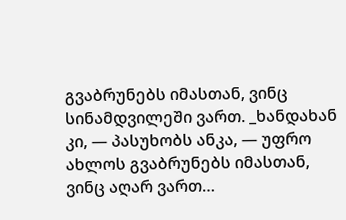გვაბრუნებს იმასთან, ვინც სინამდვილეში ვართ. _ხანდახან კი, — პასუხობს ანკა, — უფრო ახლოს გვაბრუნებს იმასთან, ვინც აღარ ვართ…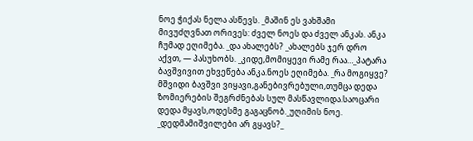ნოე ჭიქას ნელა ასწევს. _მაშინ ეს ვახშამი მივუძღვნათ ორივეს: ძველ ნოეს და ძველ ანკას. ანკა ჩუმად ეღიმება. _და ახალებს? _ახალებს ჯერ დრო აქვთ, — პასუხობს. _კიდე,მომიყევი რამე რაა…_პატარა ბავშვივით ეხვეწება ანკა.ნოეს ეღიმება. _რა მოგიყვე? მშვიდი ბავშვი ვიყავი,განებივრებული,თუმცა დედა ზომიერების შეგრძნებას სულ მასწავლიდა.საოცარი დედა მყავს,ოდესმე გაგაცნობ._უღიმის ნოე. _დედმამიშვილები არ გყავს?_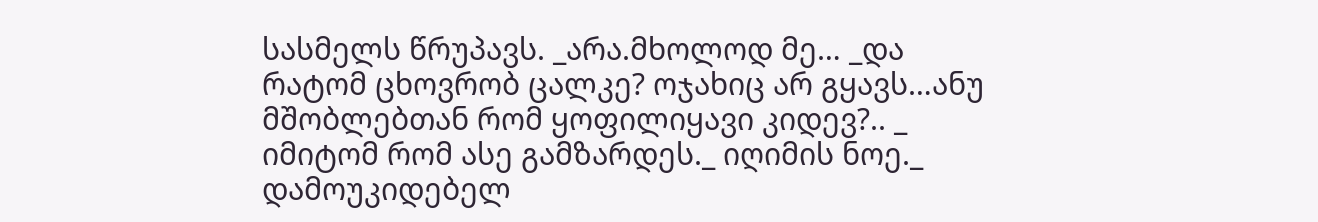სასმელს წრუპავს. _არა.მხოლოდ მე… _და რატომ ცხოვრობ ცალკე? ოჯახიც არ გყავს…ანუ მშობლებთან რომ ყოფილიყავი კიდევ?.. _ იმიტომ რომ ასე გამზარდეს._ იღიმის ნოე._ დამოუკიდებელ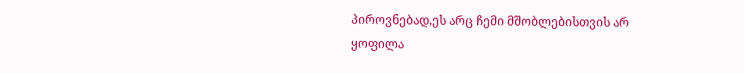პიროვნებად,ეს არც ჩემი მშობლებისთვის არ ყოფილა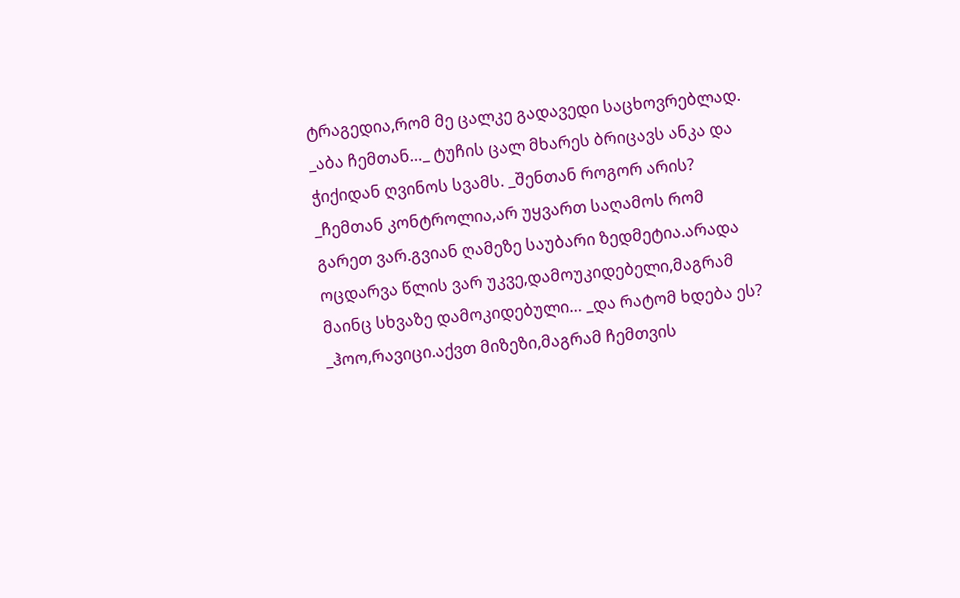ტრაგედია,რომ მე ცალკე გადავედი საცხოვრებლად. _აბა ჩემთან…_ ტუჩის ცალ მხარეს ბრიცავს ანკა და ჭიქიდან ღვინოს სვამს. _შენთან როგორ არის? _ჩემთან კონტროლია,არ უყვართ საღამოს რომ გარეთ ვარ.გვიან ღამეზე საუბარი ზედმეტია.არადა ოცდარვა წლის ვარ უკვე,დამოუკიდებელი,მაგრამ მაინც სხვაზე დამოკიდებული… _და რატომ ხდება ეს? _ჰოო,რავიცი.აქვთ მიზეზი,მაგრამ ჩემთვის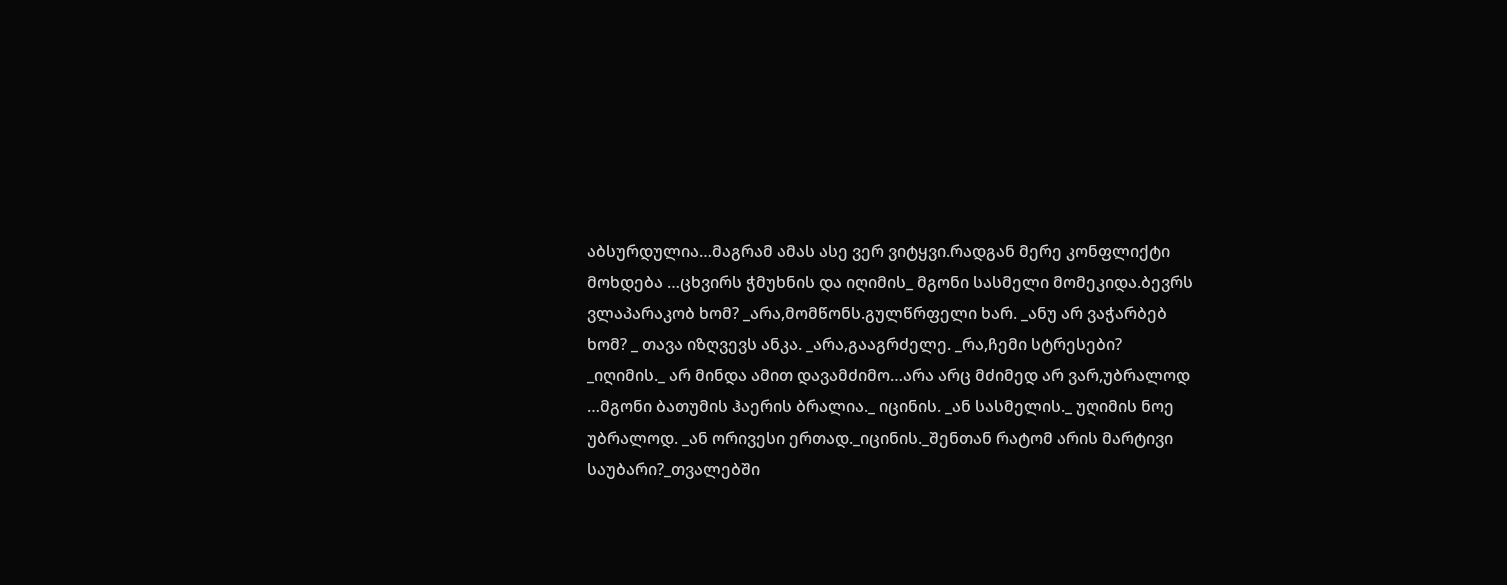აბსურდულია…მაგრამ ამას ასე ვერ ვიტყვი.რადგან მერე კონფლიქტი მოხდება …ცხვირს ჭმუხნის და იღიმის_ მგონი სასმელი მომეკიდა.ბევრს ვლაპარაკობ ხომ? _არა,მომწონს.გულწრფელი ხარ. _ანუ არ ვაჭარბებ ხომ? _ თავა იზღვევს ანკა. _არა,გააგრძელე. _რა,ჩემი სტრესები? _იღიმის._ არ მინდა ამით დავამძიმო…არა არც მძიმედ არ ვარ,უბრალოდ …მგონი ბათუმის ჰაერის ბრალია._ იცინის. _ან სასმელის._ უღიმის ნოე უბრალოდ. _ან ორივესი ერთად._იცინის._შენთან რატომ არის მარტივი საუბარი?_თვალებში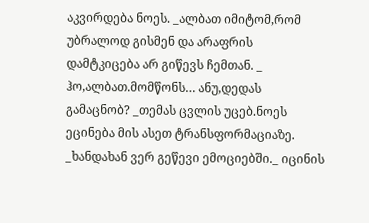აკვირდება ნოეს. _ალბათ იმიტომ,რომ უბრალოდ გისმენ და არაფრის დამტკიცება არ გიწევს ჩემთან. _ ჰო,ალბათ.მომწონს… ანუ,დედას გამაცნობ? _თემას ცვლის უცებ.ნოეს ეცინება მის ასეთ ტრანსფორმაციაზე. _ხანდახან ვერ გეწევი ემოციებში._ იცინის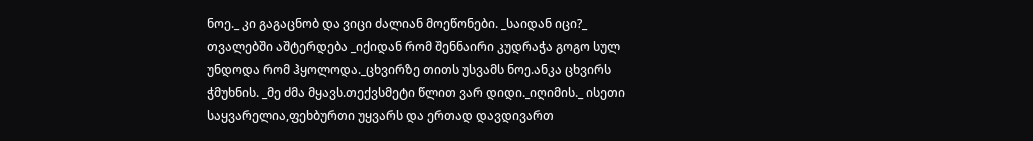ნოე._ კი გაგაცნობ და ვიცი ძალიან მოეწონები. _საიდან იცი?_ თვალებში აშტერდება _იქიდან რომ შენნაირი კუდრაჭა გოგო სულ უნდოდა რომ ჰყოლოდა._ცხვირზე თითს უსვამს ნოე.ანკა ცხვირს ჭმუხნის. _მე ძმა მყავს.თექვსმეტი წლით ვარ დიდი._იღიმის._ ისეთი საყვარელია,ფეხბურთი უყვარს და ერთად დავდივართ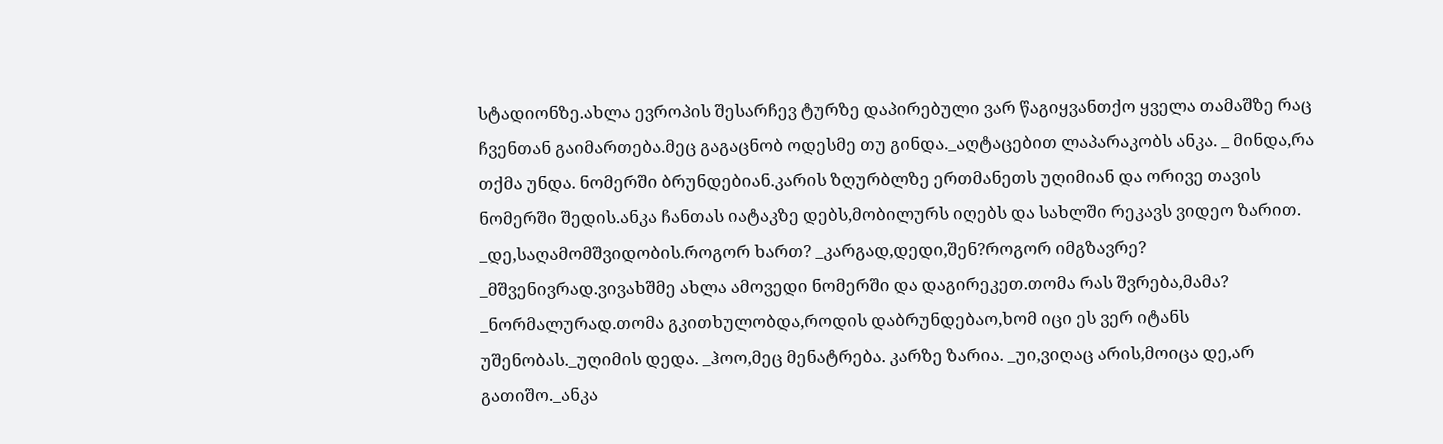სტადიონზე.ახლა ევროპის შესარჩევ ტურზე დაპირებული ვარ წაგიყვანთქო ყველა თამაშზე რაც ჩვენთან გაიმართება.მეც გაგაცნობ ოდესმე თუ გინდა._აღტაცებით ლაპარაკობს ანკა. _ მინდა,რა თქმა უნდა. ნომერში ბრუნდებიან.კარის ზღურბლზე ერთმანეთს უღიმიან და ორივე თავის ნომერში შედის.ანკა ჩანთას იატაკზე დებს,მობილურს იღებს და სახლში რეკავს ვიდეო ზარით. _დე,საღამომშვიდობის.როგორ ხართ? _კარგად,დედი,შენ?როგორ იმგზავრე? _მშვენივრად.ვივახშმე ახლა ამოვედი ნომერში და დაგირეკეთ.თომა რას შვრება,მამა? _ნორმალურად.თომა გკითხულობდა,როდის დაბრუნდებაო,ხომ იცი ეს ვერ იტანს უშენობას._უღიმის დედა. _ჰოო,მეც მენატრება. კარზე ზარია. _უი,ვიღაც არის,მოიცა დე,არ გათიშო._ანკა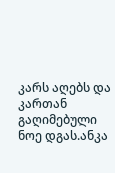კარს აღებს და კართან გაღიმებული ნოე დგას.ანკა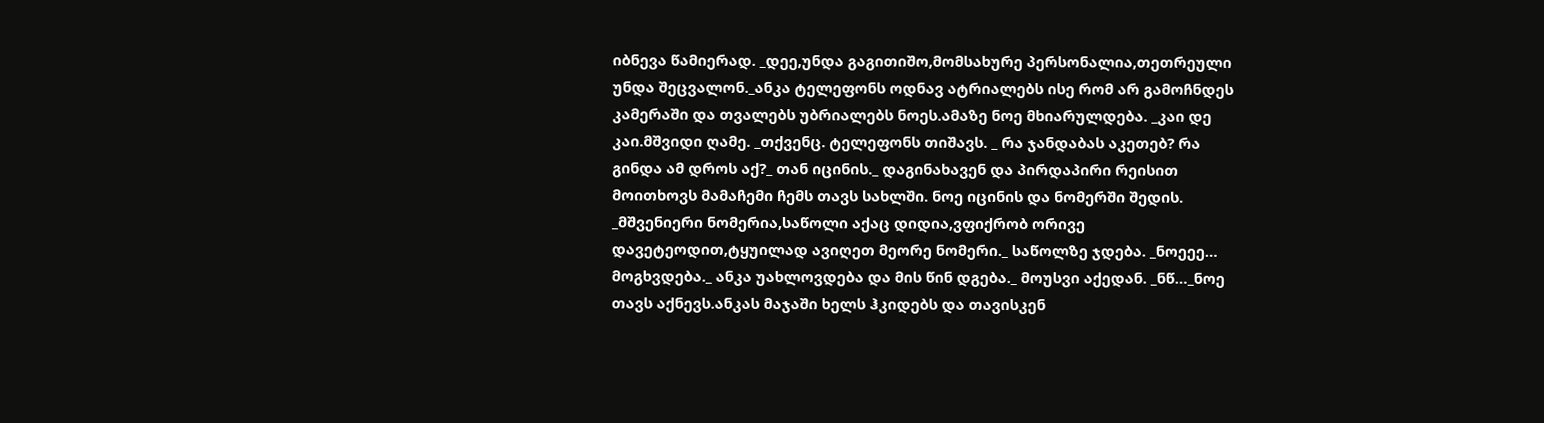იბნევა წამიერად. _დეე,უნდა გაგითიშო,მომსახურე პერსონალია,თეთრეული უნდა შეცვალონ._ანკა ტელეფონს ოდნავ ატრიალებს ისე რომ არ გამოჩნდეს კამერაში და თვალებს უბრიალებს ნოეს.ამაზე ნოე მხიარულდება. _კაი დე კაი.მშვიდი ღამე. _თქვენც. ტელეფონს თიშავს. _ რა ჯანდაბას აკეთებ? რა გინდა ამ დროს აქ?_ თან იცინის._ დაგინახავენ და პირდაპირი რეისით მოითხოვს მამაჩემი ჩემს თავს სახლში. ნოე იცინის და ნომერში შედის. _მშვენიერი ნომერია,საწოლი აქაც დიდია,ვფიქრობ ორივე დავეტეოდით,ტყუილად ავიღეთ მეორე ნომერი._ საწოლზე ჯდება. _ნოეეე… მოგხვდება._ ანკა უახლოვდება და მის წინ დგება._ მოუსვი აქედან. _ნწ…_ნოე თავს აქნევს.ანკას მაჯაში ხელს ჰკიდებს და თავისკენ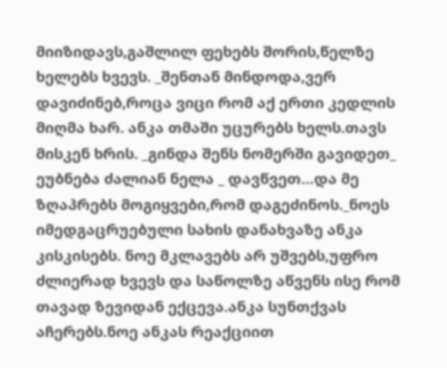მიიზიდავს,გაშლილ ფეხებს შორის,წელზე ხელებს ხვევს. _შენთან მინდოდა,ვერ დავიძინებ,როცა ვიცი რომ აქ ერთი კედლის მიღმა ხარ. ანკა თმაში უცურებს ხელს.თავს მისკენ ხრის. _გინდა შენს ნომერში გავიდეთ_ ეუბნება ძალიან ნელა _ დავწვეთ…და მე ზღაპრებს მოგიყვები,რომ დაგეძინოს._ნოეს იმედგაცრუებული სახის დანახვაზე ანკა კისკისებს. ნოე მკლავებს არ უშვებს,უფრო ძლიერად ხვევს და საწოლზე აწვენს ისე რომ თავად ზევიდან ექცევა.ანკა სუნთქვას აჩერებს.ნოე ანკას რეაქციით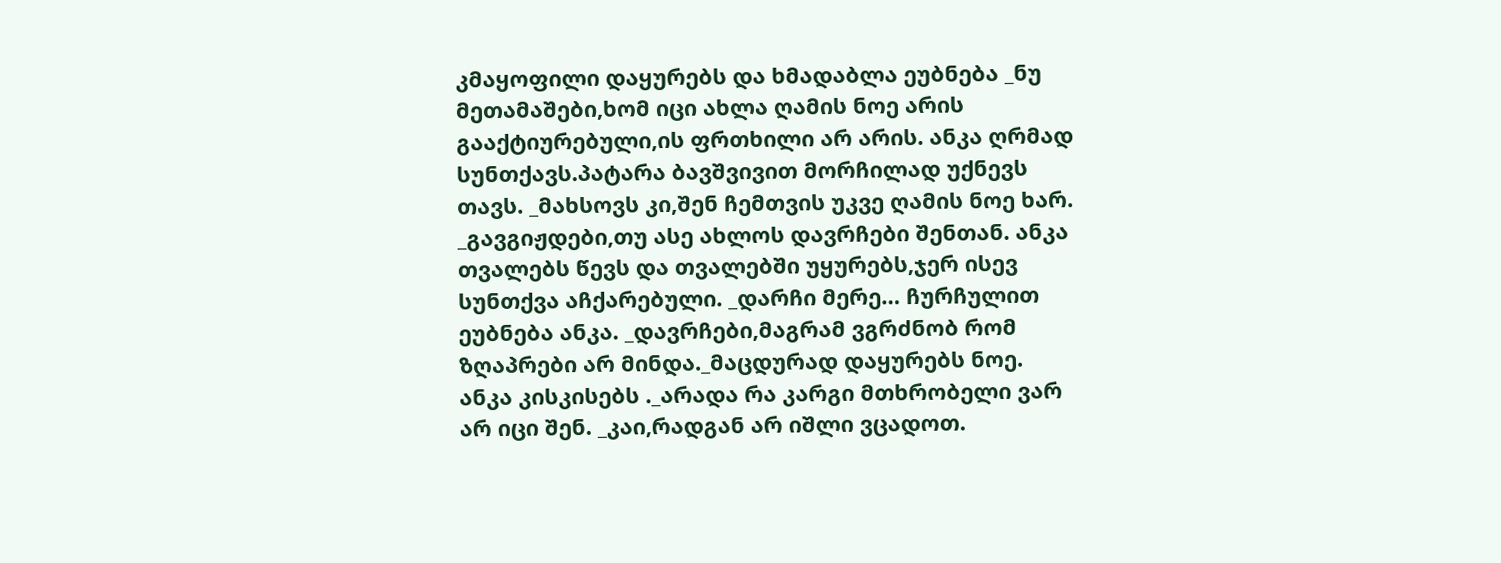კმაყოფილი დაყურებს და ხმადაბლა ეუბნება _ნუ მეთამაშები,ხომ იცი ახლა ღამის ნოე არის გააქტიურებული,ის ფრთხილი არ არის. ანკა ღრმად სუნთქავს.პატარა ბავშვივით მორჩილად უქნევს თავს. _მახსოვს კი,შენ ჩემთვის უკვე ღამის ნოე ხარ. _გავგიჟდები,თუ ასე ახლოს დავრჩები შენთან. ანკა თვალებს წევს და თვალებში უყურებს,ჯერ ისევ სუნთქვა აჩქარებული. _დარჩი მერე… ჩურჩულით ეუბნება ანკა. _დავრჩები,მაგრამ ვგრძნობ რომ ზღაპრები არ მინდა._მაცდურად დაყურებს ნოე. ანკა კისკისებს ._არადა რა კარგი მთხრობელი ვარ არ იცი შენ. _კაი,რადგან არ იშლი ვცადოთ.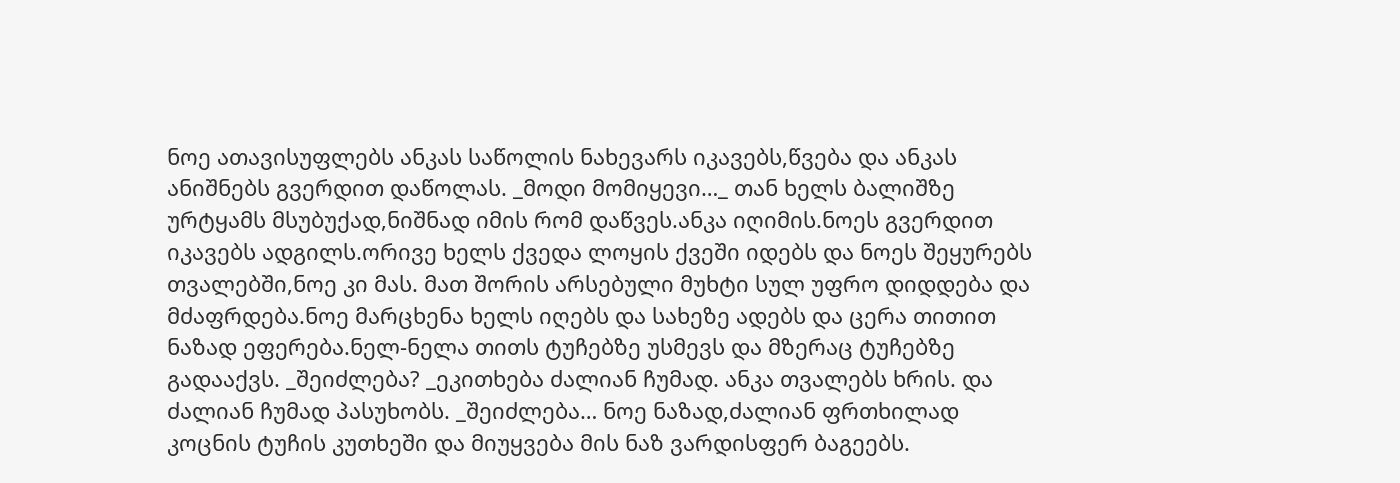ნოე ათავისუფლებს ანკას საწოლის ნახევარს იკავებს,წვება და ანკას ანიშნებს გვერდით დაწოლას. _მოდი მომიყევი…_ თან ხელს ბალიშზე ურტყამს მსუბუქად,ნიშნად იმის რომ დაწვეს.ანკა იღიმის.ნოეს გვერდით იკავებს ადგილს.ორივე ხელს ქვედა ლოყის ქვეში იდებს და ნოეს შეყურებს თვალებში,ნოე კი მას. მათ შორის არსებული მუხტი სულ უფრო დიდდება და მძაფრდება.ნოე მარცხენა ხელს იღებს და სახეზე ადებს და ცერა თითით ნაზად ეფერება.ნელ-ნელა თითს ტუჩებზე უსმევს და მზერაც ტუჩებზე გადააქვს. _შეიძლება? _ეკითხება ძალიან ჩუმად. ანკა თვალებს ხრის. და ძალიან ჩუმად პასუხობს. _შეიძლება… ნოე ნაზად,ძალიან ფრთხილად კოცნის ტუჩის კუთხეში და მიუყვება მის ნაზ ვარდისფერ ბაგეებს.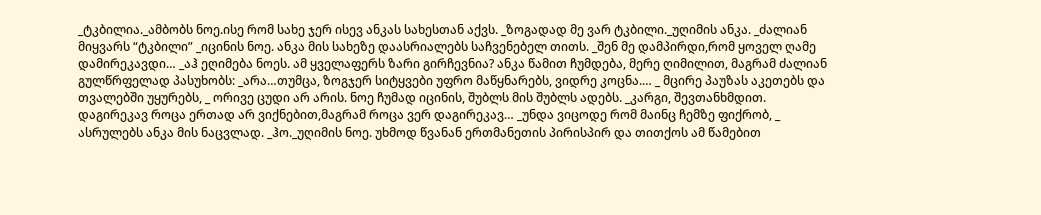_ტკბილია._ამბობს ნოე.ისე რომ სახე ჯერ ისევ ანკას სახესთან აქვს. _ზოგადად მე ვარ ტკბილი._უღიმის ანკა. _ძალიან მიყვარს “ტკბილი” _იცინის ნოე. ანკა მის სახეზე დაასრიალებს საჩვენებელ თითს. _შენ მე დამპირდი,რომ ყოველ ღამე დამირეკავდი… _აჰ ეღიმება ნოეს. ამ ყველაფერს ზარი გირჩევნია? ანკა წამით ჩუმდება, მერე ღიმილით, მაგრამ ძალიან გულწრფელად პასუხობს: _არა…თუმცა, ზოგჯერ სიტყვები უფრო მაწყნარებს, ვიდრე კოცნა.… _ მცირე პაუზას აკეთებს და თვალებში უყურებს, _ ორივე ცუდი არ არის. ნოე ჩუმად იცინის, შუბლს მის შუბლს ადებს. _კარგი, შევთანხმდით. დაგირეკავ როცა ერთად არ ვიქნებით,მაგრამ როცა ვერ დაგირეკავ… _უნდა ვიცოდე რომ მაინც ჩემზე ფიქრობ, _ ასრულებს ანკა მის ნაცვლად. _ჰო._უღიმის ნოე. უხმოდ წვანან ერთმანეთის პირისპირ და თითქოს ამ წამებით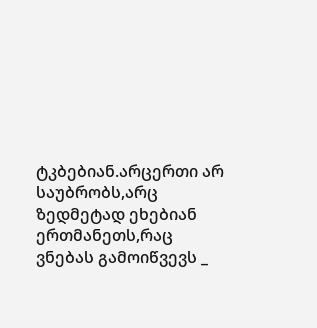ტკბებიან.არცერთი არ საუბრობს,არც ზედმეტად ეხებიან ერთმანეთს,რაც ვნებას გამოიწვევს _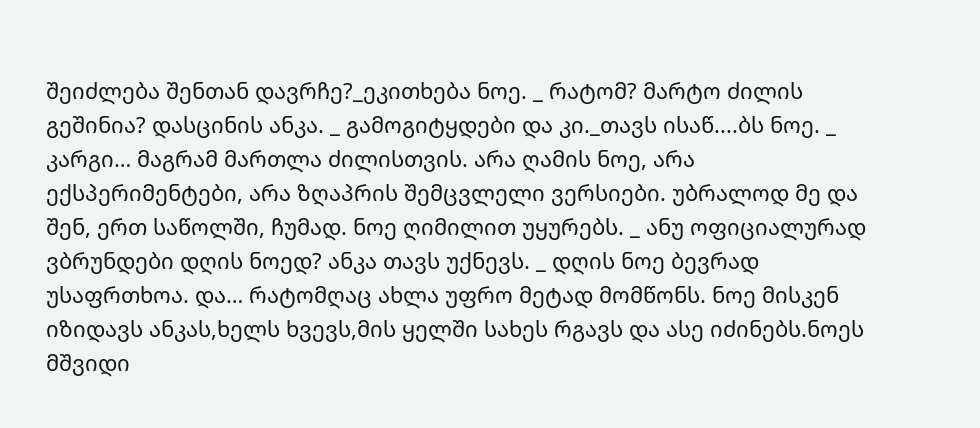შეიძლება შენთან დავრჩე?_ეკითხება ნოე. _ რატომ? მარტო ძილის გეშინია? დასცინის ანკა. _ გამოგიტყდები და კი._თავს ისაწ....ბს ნოე. _ კარგი… მაგრამ მართლა ძილისთვის. არა ღამის ნოე, არა ექსპერიმენტები, არა ზღაპრის შემცვლელი ვერსიები. უბრალოდ მე და შენ, ერთ საწოლში, ჩუმად. ნოე ღიმილით უყურებს. _ ანუ ოფიციალურად ვბრუნდები დღის ნოედ? ანკა თავს უქნევს. _ დღის ნოე ბევრად უსაფრთხოა. და… რატომღაც ახლა უფრო მეტად მომწონს. ნოე მისკენ იზიდავს ანკას,ხელს ხვევს,მის ყელში სახეს რგავს და ასე იძინებს.ნოეს მშვიდი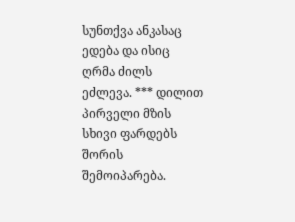სუნთქვა ანკასაც ედება და ისიც ღრმა ძილს ეძლევა. *** დილით პირველი მზის სხივი ფარდებს შორის შემოიპარება.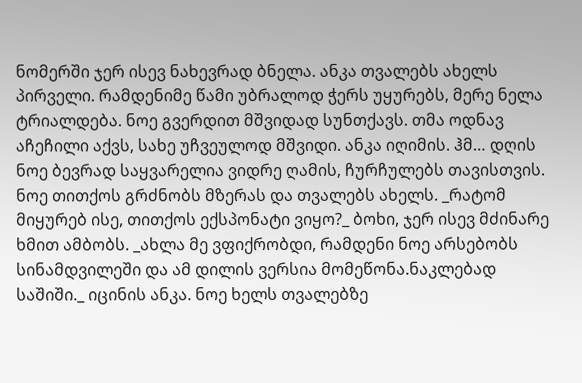ნომერში ჯერ ისევ ნახევრად ბნელა. ანკა თვალებს ახელს პირველი. რამდენიმე წამი უბრალოდ ჭერს უყურებს, მერე ნელა ტრიალდება. ნოე გვერდით მშვიდად სუნთქავს. თმა ოდნავ აჩეჩილი აქვს, სახე უჩვეულოდ მშვიდი. ანკა იღიმის. ჰმ… დღის ნოე ბევრად საყვარელია ვიდრე ღამის, ჩურჩულებს თავისთვის. ნოე თითქოს გრძნობს მზერას და თვალებს ახელს. _რატომ მიყურებ ისე, თითქოს ექსპონატი ვიყო?_ ბოხი, ჯერ ისევ მძინარე ხმით ამბობს. _ახლა მე ვფიქრობდი, რამდენი ნოე არსებობს სინამდვილეში და ამ დილის ვერსია მომეწონა.ნაკლებად საშიში._ იცინის ანკა. ნოე ხელს თვალებზე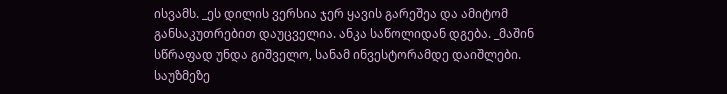ისვამს. _ეს დილის ვერსია ჯერ ყავის გარეშეა და ამიტომ განსაკუთრებით დაუცველია. ანკა საწოლიდან დგება. _მაშინ სწრაფად უნდა გიშველო, სანამ ინვესტორამდე დაიშლები. საუზმეზე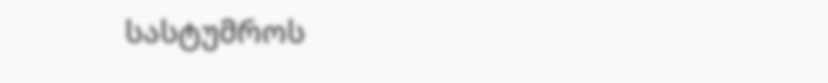სასტუმროს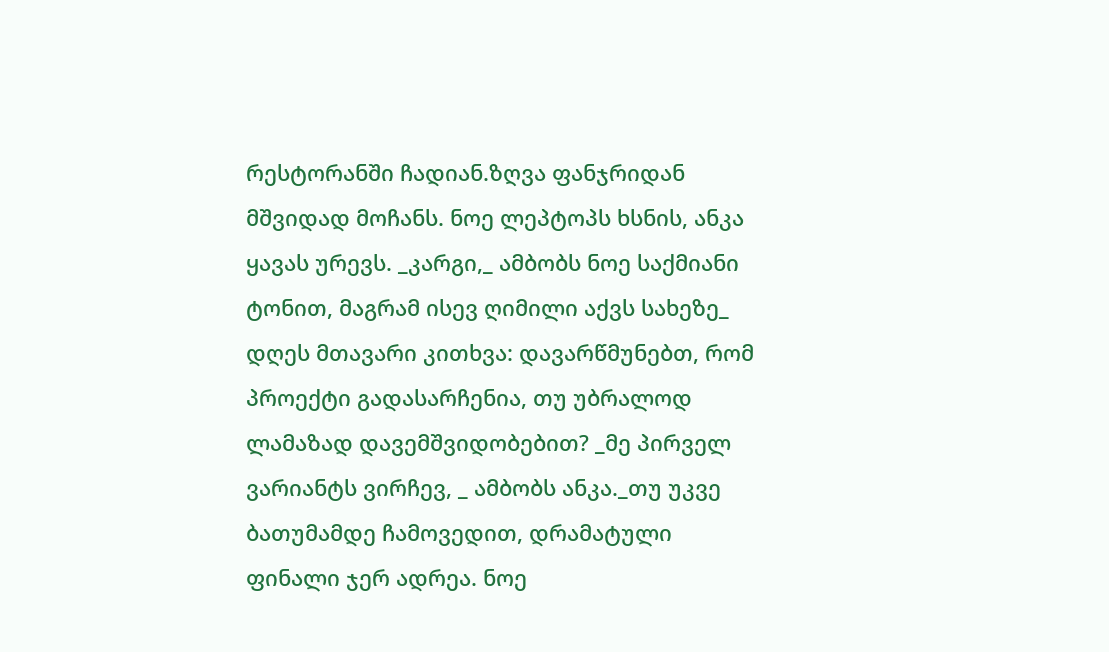რესტორანში ჩადიან.ზღვა ფანჯრიდან მშვიდად მოჩანს. ნოე ლეპტოპს ხსნის, ანკა ყავას ურევს. _კარგი,_ ამბობს ნოე საქმიანი ტონით, მაგრამ ისევ ღიმილი აქვს სახეზე_ დღეს მთავარი კითხვა: დავარწმუნებთ, რომ პროექტი გადასარჩენია, თუ უბრალოდ ლამაზად დავემშვიდობებით? _მე პირველ ვარიანტს ვირჩევ, _ ამბობს ანკა._თუ უკვე ბათუმამდე ჩამოვედით, დრამატული ფინალი ჯერ ადრეა. ნოე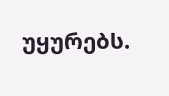უყურებს.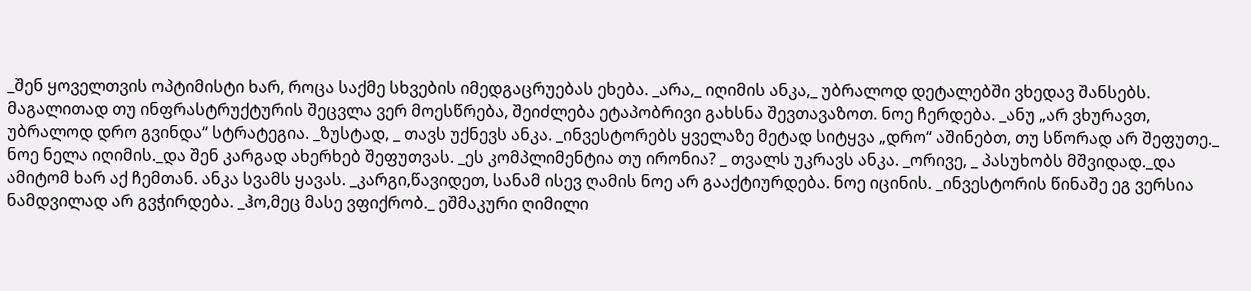_შენ ყოველთვის ოპტიმისტი ხარ, როცა საქმე სხვების იმედგაცრუებას ეხება. _არა,_ იღიმის ანკა,_ უბრალოდ დეტალებში ვხედავ შანსებს. მაგალითად თუ ინფრასტრუქტურის შეცვლა ვერ მოესწრება, შეიძლება ეტაპობრივი გახსნა შევთავაზოთ. ნოე ჩერდება. _ანუ „არ ვხურავთ, უბრალოდ დრო გვინდა“ სტრატეგია. _ზუსტად, _ თავს უქნევს ანკა. _ინვესტორებს ყველაზე მეტად სიტყვა „დრო“ აშინებთ, თუ სწორად არ შეფუთე._ ნოე ნელა იღიმის._და შენ კარგად ახერხებ შეფუთვას. _ეს კომპლიმენტია თუ ირონია? _ თვალს უკრავს ანკა. _ორივე, _ პასუხობს მშვიდად._და ამიტომ ხარ აქ ჩემთან. ანკა სვამს ყავას. _კარგი,წავიდეთ, სანამ ისევ ღამის ნოე არ გააქტიურდება. ნოე იცინის. _ინვესტორის წინაშე ეგ ვერსია ნამდვილად არ გვჭირდება. _ჰო,მეც მასე ვფიქრობ._ ეშმაკური ღიმილი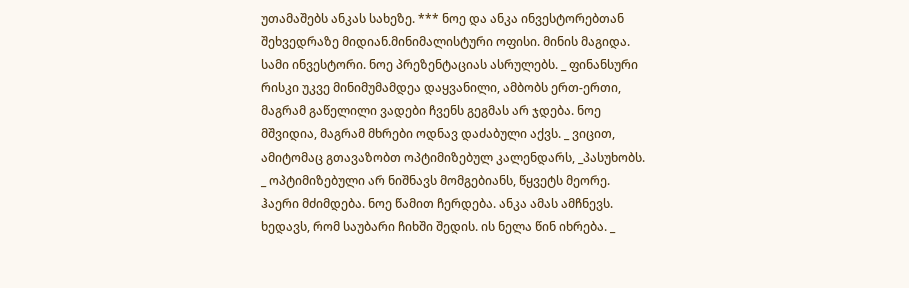უთამაშებს ანკას სახეზე. *** ნოე და ანკა ინვესტორებთან შეხვედრაზე მიდიან.მინიმალისტური ოფისი. მინის მაგიდა. სამი ინვესტორი. ნოე პრეზენტაციას ასრულებს. _ ფინანსური რისკი უკვე მინიმუმამდეა დაყვანილი, ამბობს ერთ-ერთი, მაგრამ გაწელილი ვადები ჩვენს გეგმას არ ჯდება. ნოე მშვიდია, მაგრამ მხრები ოდნავ დაძაბული აქვს. _ ვიცით, ამიტომაც გთავაზობთ ოპტიმიზებულ კალენდარს, _პასუხობს. _ ოპტიმიზებული არ ნიშნავს მომგებიანს, წყვეტს მეორე. ჰაერი მძიმდება. ნოე წამით ჩერდება. ანკა ამას ამჩნევს. ხედავს, რომ საუბარი ჩიხში შედის. ის ნელა წინ იხრება. _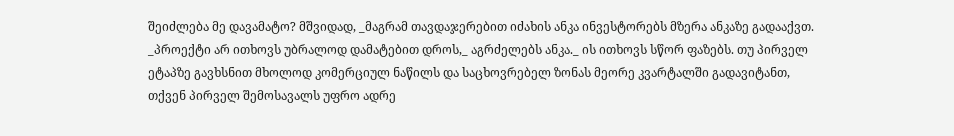შეიძლება მე დავამატო? მშვიდად, _მაგრამ თავდაჯერებით იძახის ანკა ინვესტორებს მზერა ანკაზე გადააქვთ. _პროექტი არ ითხოვს უბრალოდ დამატებით დროს,_ აგრძელებს ანკა._ ის ითხოვს სწორ ფაზებს. თუ პირველ ეტაპზე გავხსნით მხოლოდ კომერციულ ნაწილს და საცხოვრებელ ზონას მეორე კვარტალში გადავიტანთ, თქვენ პირველ შემოსავალს უფრო ადრე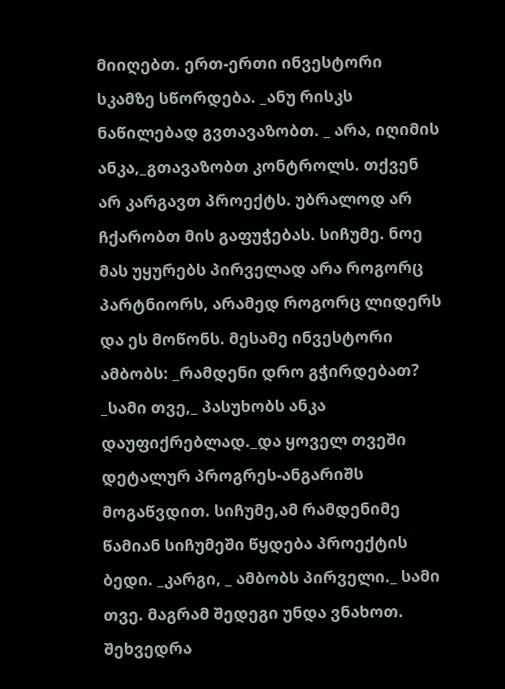მიიღებთ. ერთ-ერთი ინვესტორი სკამზე სწორდება. _ანუ რისკს ნაწილებად გვთავაზობთ. _ არა, იღიმის ანკა,_გთავაზობთ კონტროლს. თქვენ არ კარგავთ პროექტს. უბრალოდ არ ჩქარობთ მის გაფუჭებას. სიჩუმე. ნოე მას უყურებს პირველად არა როგორც პარტნიორს, არამედ როგორც ლიდერს და ეს მოწონს. მესამე ინვესტორი ამბობს: _რამდენი დრო გჭირდებათ? _სამი თვე,_ პასუხობს ანკა დაუფიქრებლად._და ყოველ თვეში დეტალურ პროგრეს-ანგარიშს მოგაწვდით. სიჩუმე,ამ რამდენიმე წამიან სიჩუმეში წყდება პროექტის ბედი. _კარგი, _ ამბობს პირველი._ სამი თვე. მაგრამ შედეგი უნდა ვნახოთ. შეხვედრა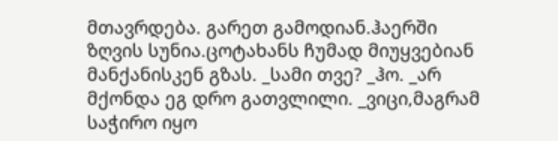მთავრდება. გარეთ გამოდიან.ჰაერში ზღვის სუნია.ცოტახანს ჩუმად მიუყვებიან მანქანისკენ გზას. _სამი თვე? _ჰო. _არ მქონდა ეგ დრო გათვლილი. _ვიცი,მაგრამ საჭირო იყო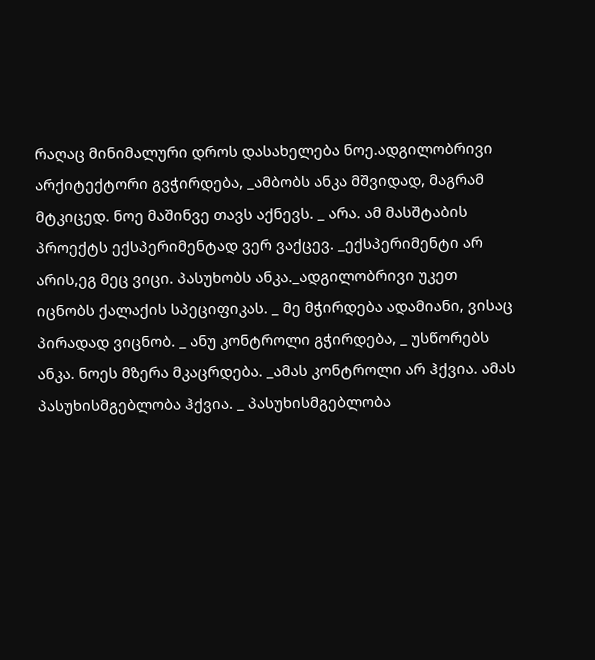რაღაც მინიმალური დროს დასახელება ნოე.ადგილობრივი არქიტექტორი გვჭირდება, _ამბობს ანკა მშვიდად, მაგრამ მტკიცედ. ნოე მაშინვე თავს აქნევს. _ არა. ამ მასშტაბის პროექტს ექსპერიმენტად ვერ ვაქცევ. _ექსპერიმენტი არ არის,ეგ მეც ვიცი. პასუხობს ანკა._ადგილობრივი უკეთ იცნობს ქალაქის სპეციფიკას. _ მე მჭირდება ადამიანი, ვისაც პირადად ვიცნობ. _ ანუ კონტროლი გჭირდება, _ უსწორებს ანკა. ნოეს მზერა მკაცრდება. _ამას კონტროლი არ ჰქვია. ამას პასუხისმგებლობა ჰქვია. _ პასუხისმგებლობა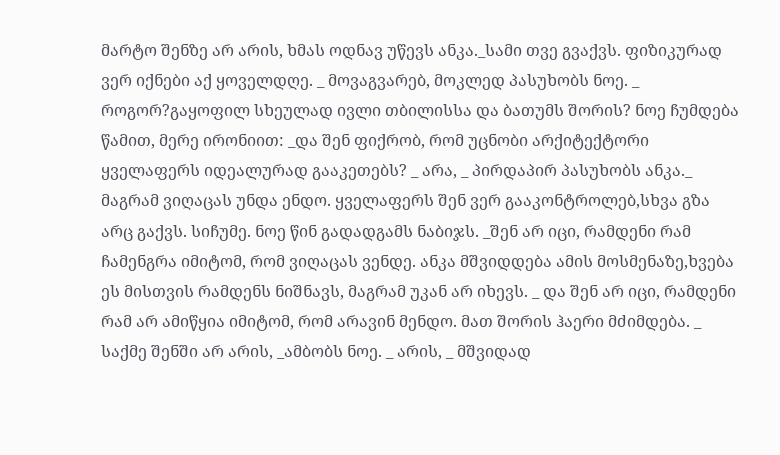მარტო შენზე არ არის, ხმას ოდნავ უწევს ანკა._სამი თვე გვაქვს. ფიზიკურად ვერ იქნები აქ ყოველდღე. _ მოვაგვარებ, მოკლედ პასუხობს ნოე. _ როგორ?გაყოფილ სხეულად ივლი თბილისსა და ბათუმს შორის? ნოე ჩუმდება წამით, მერე ირონიით: _და შენ ფიქრობ, რომ უცნობი არქიტექტორი ყველაფერს იდეალურად გააკეთებს? _ არა, _ პირდაპირ პასუხობს ანკა._ მაგრამ ვიღაცას უნდა ენდო. ყველაფერს შენ ვერ გააკონტროლებ,სხვა გზა არც გაქვს. სიჩუმე. ნოე წინ გადადგამს ნაბიჯს. _შენ არ იცი, რამდენი რამ ჩამენგრა იმიტომ, რომ ვიღაცას ვენდე. ანკა მშვიდდება ამის მოსმენაზე,ხვება ეს მისთვის რამდენს ნიშნავს, მაგრამ უკან არ იხევს. _ და შენ არ იცი, რამდენი რამ არ ამიწყია იმიტომ, რომ არავინ მენდო. მათ შორის ჰაერი მძიმდება. _ საქმე შენში არ არის, _ამბობს ნოე. _ არის, _ მშვიდად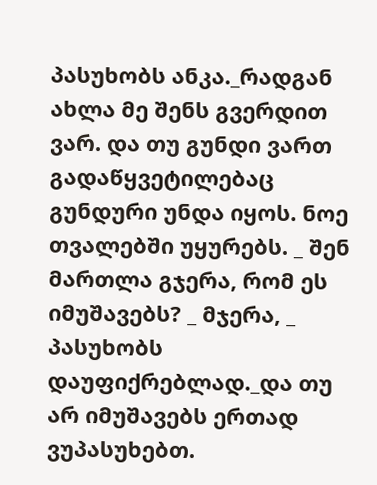პასუხობს ანკა._რადგან ახლა მე შენს გვერდით ვარ. და თუ გუნდი ვართ გადაწყვეტილებაც გუნდური უნდა იყოს. ნოე თვალებში უყურებს. _ შენ მართლა გჯერა, რომ ეს იმუშავებს? _ მჯერა, _ პასუხობს დაუფიქრებლად._და თუ არ იმუშავებს ერთად ვუპასუხებთ.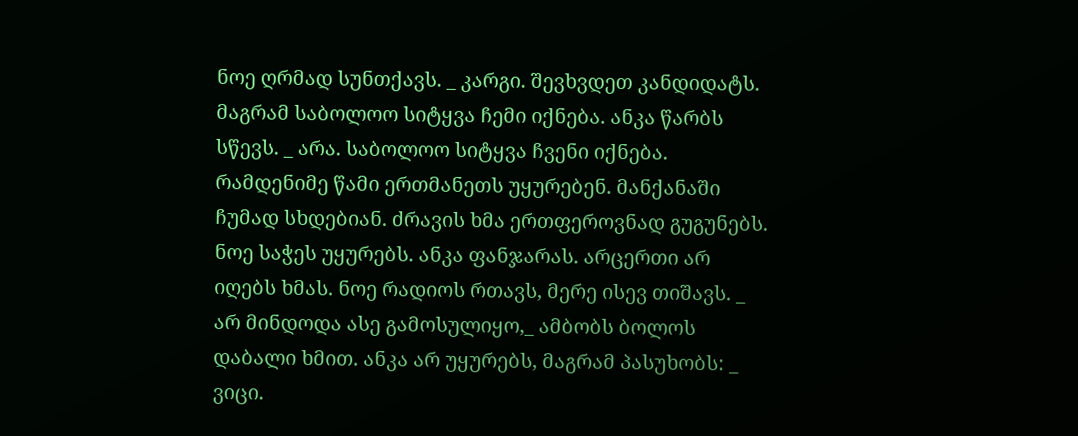ნოე ღრმად სუნთქავს. _ კარგი. შევხვდეთ კანდიდატს. მაგრამ საბოლოო სიტყვა ჩემი იქნება. ანკა წარბს სწევს. _ არა. საბოლოო სიტყვა ჩვენი იქნება. რამდენიმე წამი ერთმანეთს უყურებენ. მანქანაში ჩუმად სხდებიან. ძრავის ხმა ერთფეროვნად გუგუნებს. ნოე საჭეს უყურებს. ანკა ფანჯარას. არცერთი არ იღებს ხმას. ნოე რადიოს რთავს, მერე ისევ თიშავს. _ არ მინდოდა ასე გამოსულიყო,_ ამბობს ბოლოს დაბალი ხმით. ანკა არ უყურებს, მაგრამ პასუხობს: _ ვიცი.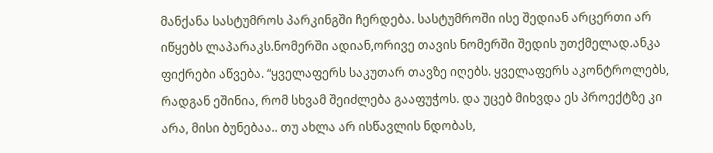მანქანა სასტუმროს პარკინგში ჩერდება. სასტუმროში ისე შედიან არცერთი არ იწყებს ლაპარაკს.ნომერში ადიან,ორივე თავის ნომერში შედის უთქმელად.ანკა ფიქრები აწვება. “ყველაფერს საკუთარ თავზე იღებს. ყველაფერს აკონტროლებს, რადგან ეშინია, რომ სხვამ შეიძლება გააფუჭოს. და უცებ მიხვდა ეს პროექტზე კი არა, მისი ბუნებაა.. თუ ახლა არ ისწავლის ნდობას,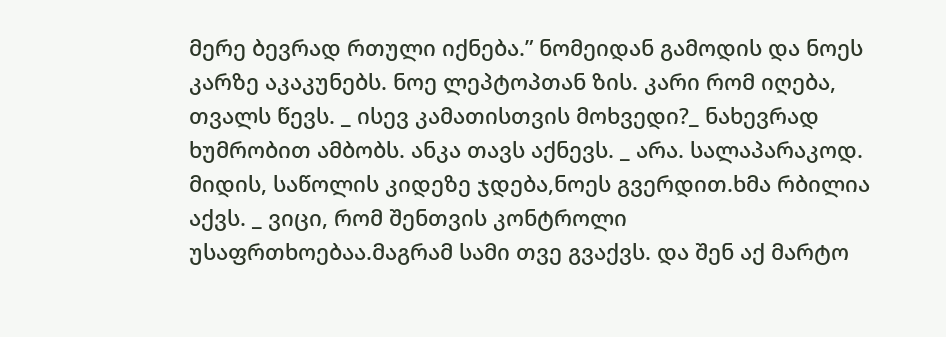მერე ბევრად რთული იქნება.” ნომეიდან გამოდის და ნოეს კარზე აკაკუნებს. ნოე ლეპტოპთან ზის. კარი რომ იღება, თვალს წევს. _ ისევ კამათისთვის მოხვედი?_ ნახევრად ხუმრობით ამბობს. ანკა თავს აქნევს. _ არა. სალაპარაკოდ. მიდის, საწოლის კიდეზე ჯდება,ნოეს გვერდით.ხმა რბილია აქვს. _ ვიცი, რომ შენთვის კონტროლი უსაფრთხოებაა.მაგრამ სამი თვე გვაქვს. და შენ აქ მარტო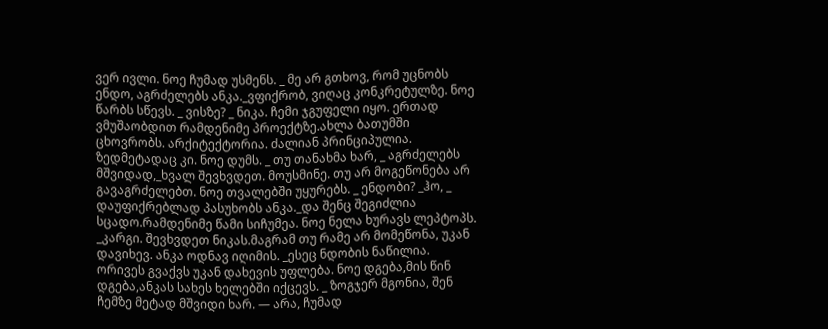ვერ ივლი. ნოე ჩუმად უსმენს. _ მე არ გთხოვ, რომ უცნობს ენდო, აგრძელებს ანკა._ვფიქრობ, ვიღაც კონკრეტულზე. ნოე წარბს სწევს. _ ვისზე? _ ნიკა. ჩემი ჯგუფელი იყო. ერთად ვმუშაობდით რამდენიმე პროექტზე.ახლა ბათუმში ცხოვრობს. არქიტექტორია. ძალიან პრინციპულია. ზედმეტადაც კი. ნოე დუმს. _ თუ თანახმა ხარ, _ აგრძელებს მშვიდად,_ხვალ შევხვდეთ. მოუსმინე. თუ არ მოგეწონება არ გავაგრძელებთ. ნოე თვალებში უყურებს. _ ენდობი? _ჰო, _ დაუფიქრებლად პასუხობს ანკა._და შენც შეგიძლია სცადო.რამდენიმე წამი სიჩუმეა. ნოე ნელა ხურავს ლეპტოპს. _კარგი. შევხვდეთ ნიკას.მაგრამ თუ რამე არ მომეწონა, უკან დავიხევ. ანკა ოდნავ იღიმის. _ესეც ნდობის ნაწილია. ორივეს გვაქვს უკან დახევის უფლება. ნოე დგება,მის წინ დგება,ანკას სახეს ხელებში იქცევს. _ ზოგჯერ მგონია, შენ ჩემზე მეტად მშვიდი ხარ. — არა, ჩუმად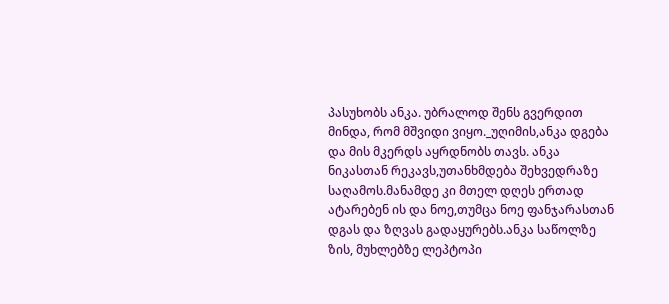პასუხობს ანკა. უბრალოდ შენს გვერდით მინდა, რომ მშვიდი ვიყო._უღიმის,ანკა დგება და მის მკერდს აყრდნობს თავს. ანკა ნიკასთან რეკავს,უთანხმდება შეხვედრაზე საღამოს.მანამდე კი მთელ დღეს ერთად ატარებენ ის და ნოე,თუმცა ნოე ფანჯარასთან დგას და ზღვას გადაყურებს.ანკა საწოლზე ზის, მუხლებზე ლეპტოპი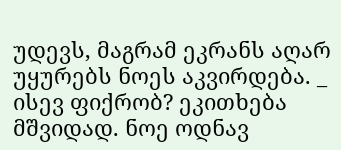უდევს, მაგრამ ეკრანს აღარ უყურებს ნოეს აკვირდება. _ ისევ ფიქრობ? ეკითხება მშვიდად. ნოე ოდნავ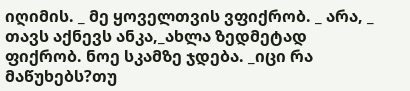იღიმის. _ მე ყოველთვის ვფიქრობ. _ არა, _ თავს აქნევს ანკა,_ახლა ზედმეტად ფიქრობ. ნოე სკამზე ჯდება. _იცი რა მაწუხებს?თუ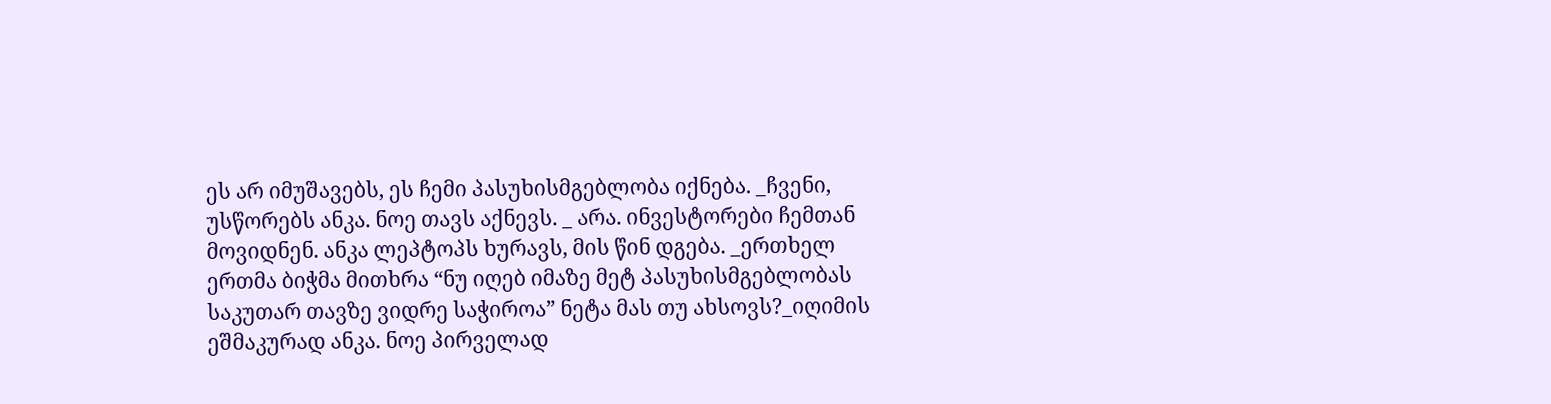ეს არ იმუშავებს, ეს ჩემი პასუხისმგებლობა იქნება. _ჩვენი, უსწორებს ანკა. ნოე თავს აქნევს. _ არა. ინვესტორები ჩემთან მოვიდნენ. ანკა ლეპტოპს ხურავს, მის წინ დგება. _ერთხელ ერთმა ბიჭმა მითხრა “ნუ იღებ იმაზე მეტ პასუხისმგებლობას საკუთარ თავზე ვიდრე საჭიროა” ნეტა მას თუ ახსოვს?_იღიმის ეშმაკურად ანკა. ნოე პირველად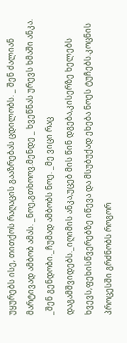უყურებს ისე, თითქოს რაღაცის გააზრებას ცდილობს. _ შენ ძალიან მარტივად ამბობ ამას. _ნოე,გთხოოვ.მენდე _ ხვეწნას ურევს ხმაში ანკა. _შენ გენდობი._ჩუმად ამბობს ნოე. _მე ვიცი რაც დაგამშვიდებს._იღიმის ანკა,უცებ მის წინ დგება,კისერზე ხელებს ხვევს,ფეხისწვერებზე იწევა და მსუბუქად ეხება ნოეს ტუჩებს.კოცნის პროცესში გრძნობს როგორ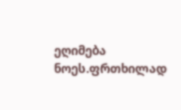ეღიმება ნოეს.ფრთხილად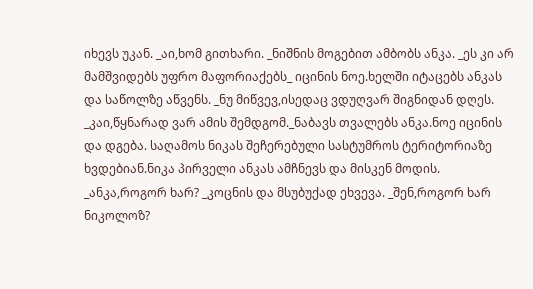იხევს უკან. _აი,ხომ გითხარი. _ნიშნის მოგებით ამბობს ანკა. _ეს კი არ მამშვიდებს უფრო მაფორიაქებს_ იცინის ნოე.ხელში იტაცებს ანკას და საწოლზე აწვენს. _ნუ მიწვევ,ისედაც ვდუღვარ შიგნიდან დღეს. _კაი,წყნარად ვარ ამის შემდგომ._ნაბავს თვალებს ანკა.ნოე იცინის და დგება. საღამოს ნიკას შეჩერებული სასტუმროს ტერიტორიაზე ხვდებიან.ნიკა პირველი ანკას ამჩნევს და მისკენ მოდის. _ანკა,როგორ ხარ? _კოცნის და მსუბუქად ეხვევა. _შენ,როგორ ხარ ნიკოლოზ?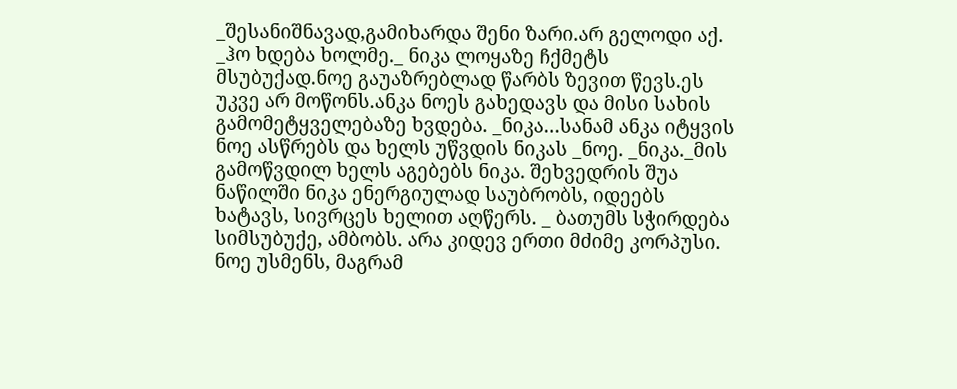_შესანიშნავად,გამიხარდა შენი ზარი.არ გელოდი აქ. _ჰო ხდება ხოლმე._ ნიკა ლოყაზე ჩქმეტს მსუბუქად.ნოე გაუაზრებლად წარბს ზევით წევს.ეს უკვე არ მოწონს.ანკა ნოეს გახედავს და მისი სახის გამომეტყველებაზე ხვდება. _ნიკა…სანამ ანკა იტყვის ნოე ასწრებს და ხელს უწვდის ნიკას _ნოე. _ნიკა._მის გამოწვდილ ხელს აგებებს ნიკა. შეხვედრის შუა ნაწილში ნიკა ენერგიულად საუბრობს, იდეებს ხატავს, სივრცეს ხელით აღწერს. _ ბათუმს სჭირდება სიმსუბუქე, ამბობს. არა კიდევ ერთი მძიმე კორპუსი. ნოე უსმენს, მაგრამ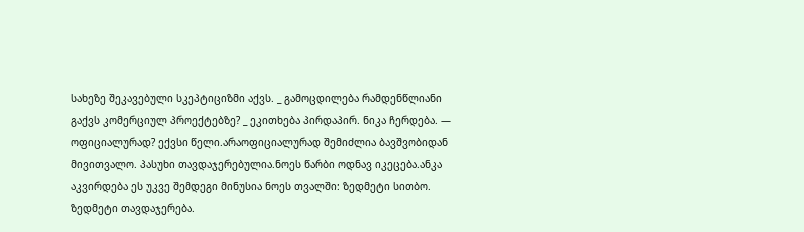სახეზე შეკავებული სკეპტიციზმი აქვს. _ გამოცდილება რამდენწლიანი გაქვს კომერციულ პროექტებზე? _ ეკითხება პირდაპირ. ნიკა ჩერდება. — ოფიციალურად? ექვსი წელი.არაოფიციალურად შემიძლია ბავშვობიდან მივითვალო. პასუხი თავდაჯერებულია.ნოეს წარბი ოდნავ იკეცება.ანკა აკვირდება ეს უკვე შემდეგი მინუსია ნოეს თვალში: ზედმეტი სითბო. ზედმეტი თავდაჯერება.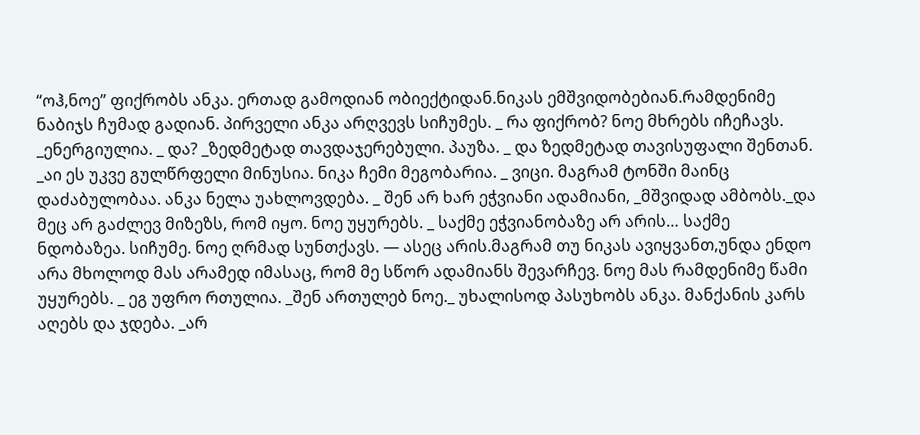“ოჰ,ნოე” ფიქრობს ანკა. ერთად გამოდიან ობიექტიდან.ნიკას ემშვიდობებიან.რამდენიმე ნაბიჯს ჩუმად გადიან. პირველი ანკა არღვევს სიჩუმეს. _ რა ფიქრობ? ნოე მხრებს იჩეჩავს. _ენერგიულია. _ და? _ზედმეტად თავდაჯერებული. პაუზა. _ და ზედმეტად თავისუფალი შენთან. _აი ეს უკვე გულწრფელი მინუსია. ნიკა ჩემი მეგობარია. _ ვიცი. მაგრამ ტონში მაინც დაძაბულობაა. ანკა ნელა უახლოვდება. _ შენ არ ხარ ეჭვიანი ადამიანი, _მშვიდად ამბობს._და მეც არ გაძლევ მიზეზს, რომ იყო. ნოე უყურებს. _ საქმე ეჭვიანობაზე არ არის… საქმე ნდობაზეა. სიჩუმე. ნოე ღრმად სუნთქავს. — ასეც არის.მაგრამ თუ ნიკას ავიყვანთ,უნდა ენდო არა მხოლოდ მას არამედ იმასაც, რომ მე სწორ ადამიანს შევარჩევ. ნოე მას რამდენიმე წამი უყურებს. _ ეგ უფრო რთულია. _შენ ართულებ ნოე._ უხალისოდ პასუხობს ანკა. მანქანის კარს აღებს და ჯდება. _არ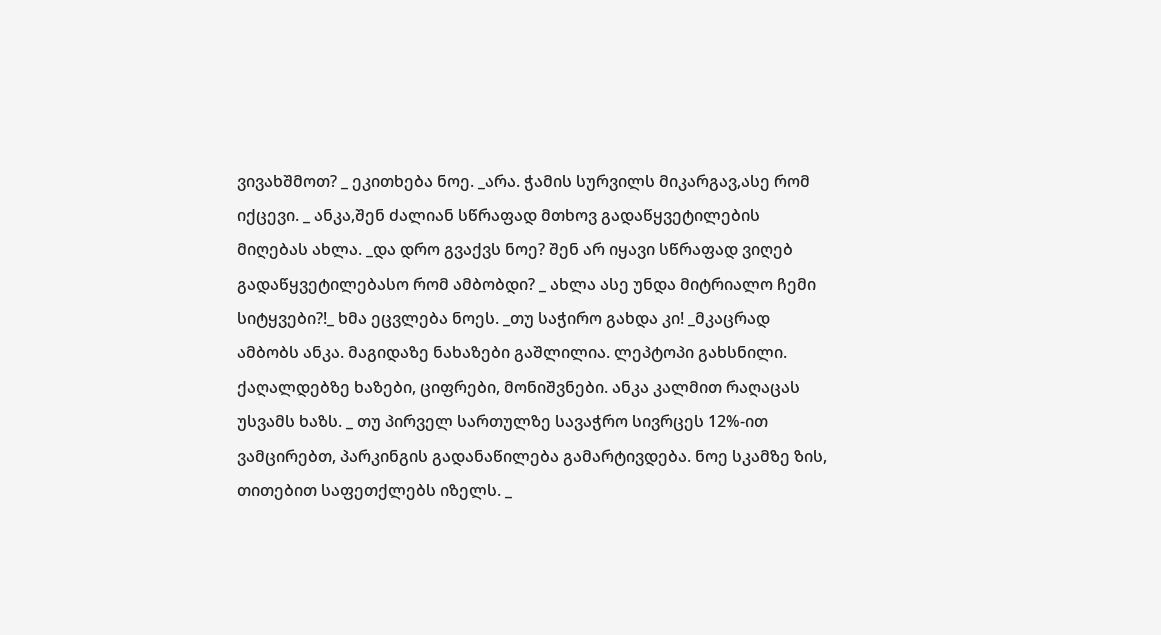ვივახშმოთ? _ ეკითხება ნოე. _არა. ჭამის სურვილს მიკარგავ,ასე რომ იქცევი. _ ანკა,შენ ძალიან სწრაფად მთხოვ გადაწყვეტილების მიღებას ახლა. _და დრო გვაქვს ნოე? შენ არ იყავი სწრაფად ვიღებ გადაწყვეტილებასო რომ ამბობდი? _ ახლა ასე უნდა მიტრიალო ჩემი სიტყვები?!_ ხმა ეცვლება ნოეს. _თუ საჭირო გახდა კი! _მკაცრად ამბობს ანკა. მაგიდაზე ნახაზები გაშლილია. ლეპტოპი გახსნილი. ქაღალდებზე ხაზები, ციფრები, მონიშვნები. ანკა კალმით რაღაცას უსვამს ხაზს. _ თუ პირველ სართულზე სავაჭრო სივრცეს 12%-ით ვამცირებთ, პარკინგის გადანაწილება გამარტივდება. ნოე სკამზე ზის, თითებით საფეთქლებს იზელს. _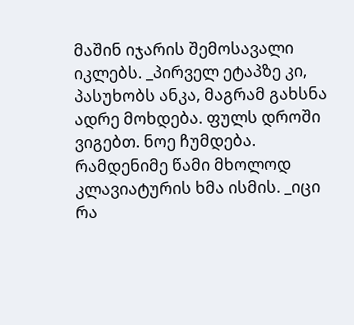მაშინ იჯარის შემოსავალი იკლებს. _პირველ ეტაპზე კი, პასუხობს ანკა, მაგრამ გახსნა ადრე მოხდება. ფულს დროში ვიგებთ. ნოე ჩუმდება. რამდენიმე წამი მხოლოდ კლავიატურის ხმა ისმის. _იცი რა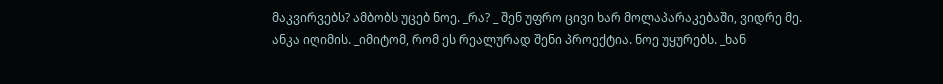მაკვირვებს? ამბობს უცებ ნოე. _რა? _ შენ უფრო ცივი ხარ მოლაპარაკებაში, ვიდრე მე. ანკა იღიმის. _იმიტომ, რომ ეს რეალურად შენი პროექტია. ნოე უყურებს. _ხან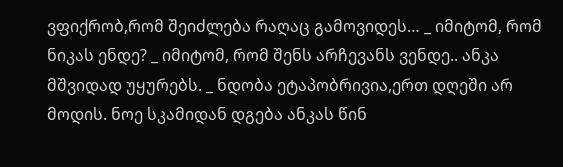ვფიქრობ,რომ შეიძლება რაღაც გამოვიდეს… _ იმიტომ, რომ ნიკას ენდე? _ იმიტომ, რომ შენს არჩევანს ვენდე.. ანკა მშვიდად უყურებს. _ ნდობა ეტაპობრივია,ერთ დღეში არ მოდის. ნოე სკამიდან დგება ანკას წინ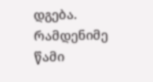დგება. რამდენიმე წამი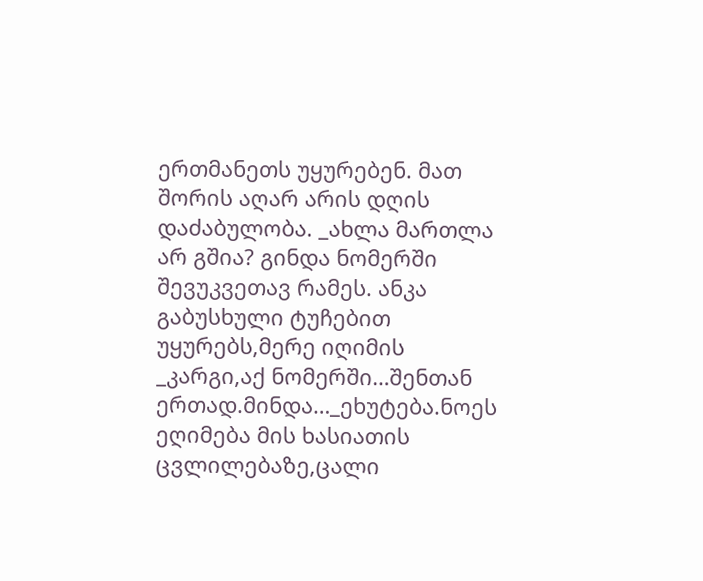ერთმანეთს უყურებენ. მათ შორის აღარ არის დღის დაძაბულობა. _ახლა მართლა არ გშია? გინდა ნომერში შევუკვეთავ რამეს. ანკა გაბუსხული ტუჩებით უყურებს,მერე იღიმის _კარგი,აქ ნომერში…შენთან ერთად.მინდა…_ეხუტება.ნოეს ეღიმება მის ხასიათის ცვლილებაზე,ცალი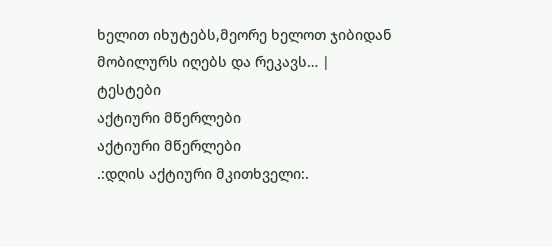ხელით იხუტებს,მეორე ხელოთ ჯიბიდან მობილურს იღებს და რეკავს… |
ტესტები
აქტიური მწერლები
აქტიური მწერლები
.:დღის აქტიური მკითხველი:.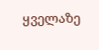ყველაზე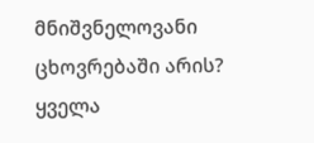მნიშვნელოვანი ცხოვრებაში არის?
ყველა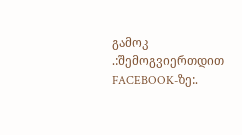გამოკ
.:შემოგვიერთდით FACEBOOK-ზე:.